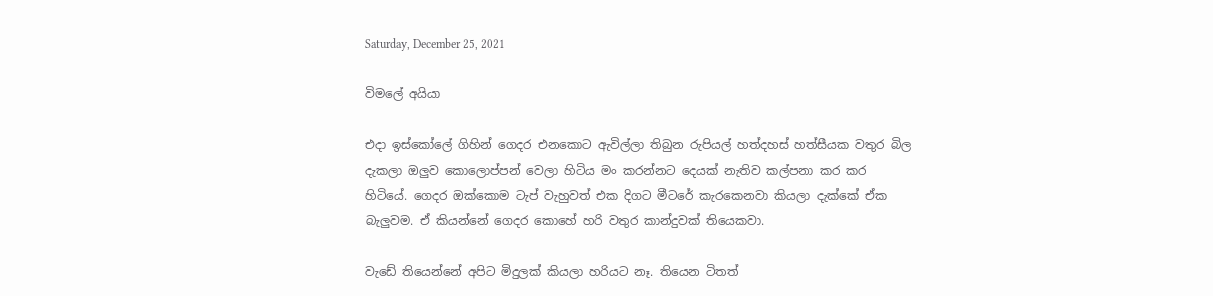Saturday, December 25, 2021

විමලේ අයියා

එදා ඉස්කෝලේ ගිහින් ගෙදර එනකොට ඇවිල්ලා තිබුන රුපියල් හත්දහස් හත්සීයක වතුර බිල දැකලා ඔලුව කොලොප්පන් වෙලා හිටිය මං කරන්නට දෙයක් නැතිව කල්පනා කර කර හිටියේ. ගෙදර ඔක්කොම ටැප් වැහුවත් එක දිගට මීටරේ කැරකෙනවා කියලා දැක්කේ ඒක බැලුවම. ඒ කියන්නේ ගෙදර කොහේ හරි වතුර කාන්දුවක් තියෙකවා.

වැඩේ තියෙන්නේ අපිට මිදුලක් කියලා හරියට නෑ. තියෙන ටිතත්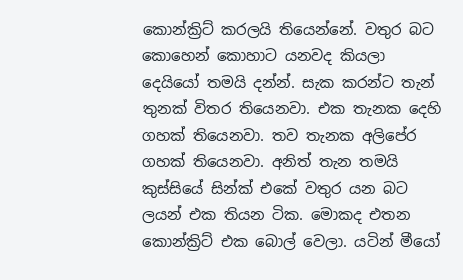කොන්ක්‍රිට් කරලයි තියෙන්නේ. වතුර බට කොහෙන් කොහාට යනවද කියලා දෙයියෝ තමයි දන්න්. සැක කරන්ට තැන් තුනක් විතර තියෙනවා. එක තැනක දෙහි ගහක් තියෙනවා. තව තැනක අලිපේර ගහක් තියෙනවා. අනිත් තැන තමයි කුස්සියේ සින්ක් එකේ වතුර යන බට ලයන් එක තියන ටික. මොකද එතන කොන්ක්‍රිට් එක බොල් වෙලා. යටින් මීයෝ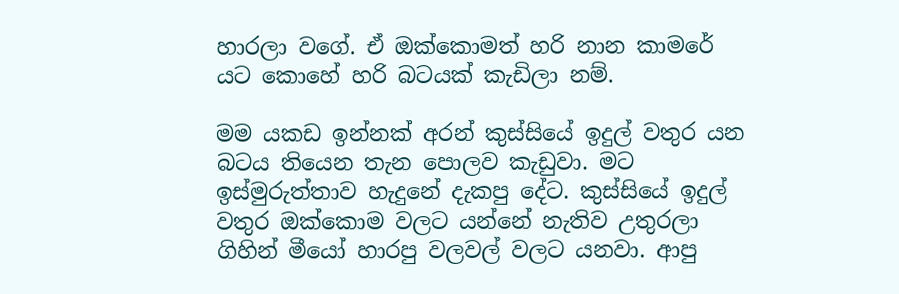හාරලා වගේ. ඒ ඔක්කොමත් හරි නාන කාමරේ යට කොහේ හරි බටයක් කැඩිලා නම්.

මම යකඩ ඉන්නක් අරන් කුස්සියේ ඉදුල් වතුර යන බටය තියෙන තැන පොලව කැඩුවා. මට ඉස්මුරුත්තාව හැදුනේ දැකපු දේට. කුස්සියේ ඉදුල් වතුර ඔක්කොම වලට යන්නේ නැතිව උතුරලා ගිහින් මීයෝ හාරපු වලවල් වලට යනවා. ආපු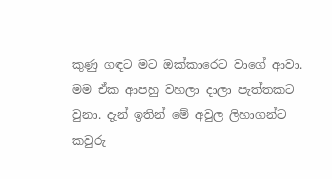කුණු ගඳට මට ඔක්කාරෙට වාගේ ආවා. මම ඒක ආපහු වහලා දාලා පැත්තකට වුනා. දැන් ඉතින් මේ අවුල ලිහාගන්ට කවුරු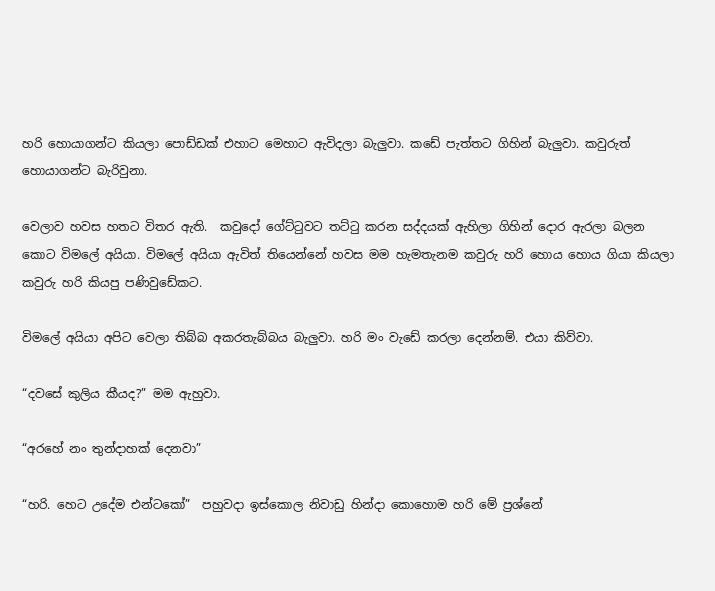හරි හොයාගන්ට කියලා පොඩ්ඩක් එහාට මෙහාට ඇවිදලා බැලුවා. කඩේ පැත්තට ගිහින් බැලුවා. කවුරුත් හොයාගන්ට බැරිවුනා.

වෙලාව හවස හතට විතර ඇති.  කවුදෝ ගේට්ටුවට තට්ටු කරන සද්දයක් ඇහිලා ගිහින් දොර ඇරලා බලන කොට විමලේ අයියා. විමලේ අයියා ඇවිත් තියෙන්නේ හවස මම හැමතැනම කවුරු හරි හොය හොය ගියා කියලා කවුරු හරි කියපු පණිවුඩේකට.

විමලේ අයියා අපිට වෙලා තිබ්බ අකරතැබ්බය බැලුවා. හරි මං වැඩේ කරලා දෙන්නම්. එයා කිව්වා.

“දවසේ කුලිය කීයද?” මම ඇහුවා.

“අරහේ නං තුන්දාහක් දෙනවා”

“හරි. හෙට උදේම එන්ටකෝ”  පහුවදා ඉස්කොල නිවාඩු හින්දා කොහොම හරි මේ ප්‍රශ්නේ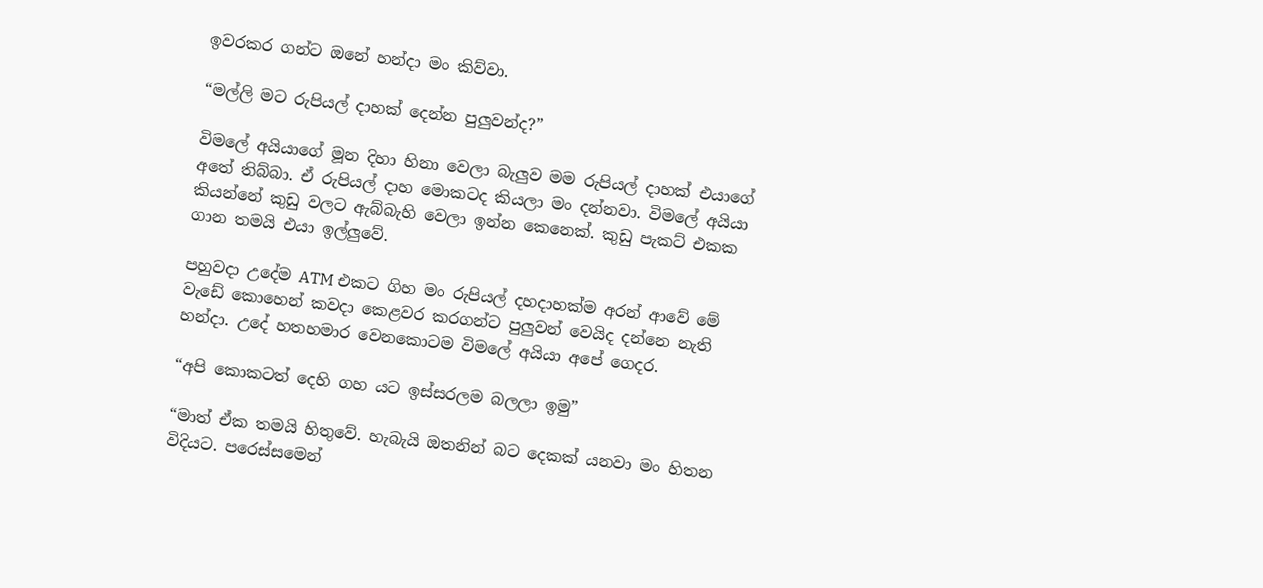ඉවරකර ගන්ට ඔනේ හන්දා මං කිව්වා.

“මල්ලි මට රුපියල් දාහක් දෙන්න පුලුවන්ද?”

විමලේ අයියාගේ මූන දිහා හිනා වෙලා බැලුව මම රුපියල් දාහක් එයාගේ අතේ තිබ්බා. ඒ රුපියල් දාහ මොකටද කියලා මං දන්නවා. විමලේ අයියා කියන්නේ කුඩු වලට ඇබ්බැහි වෙලා ඉන්න කෙනෙක්. කුඩු පැකට් එකක ගාන තමයි එයා ඉල්ලුවේ.

පහුවදා උදේම ATM එකට ගිහ මං රුපියල් දහදාහක්ම අරන් ආවේ මේ වැඩේ කොහෙන් කවදා කෙළවර කරගන්ට පුලුවන් වෙයිද දන්නෙ නැති හන්දා. උදේ හතහමාර වෙනකොටම විමලේ අයියා අපේ ගෙදර.

“අපි කොකටත් දෙහි ගහ යට ඉස්සරලම බලලා ඉමු”

“මාත් ඒක තමයි හිතුවේ. හැබැයි ඔතනින් බට දෙකක් යනවා මං හිතන විදියට. පරෙස්සමෙන්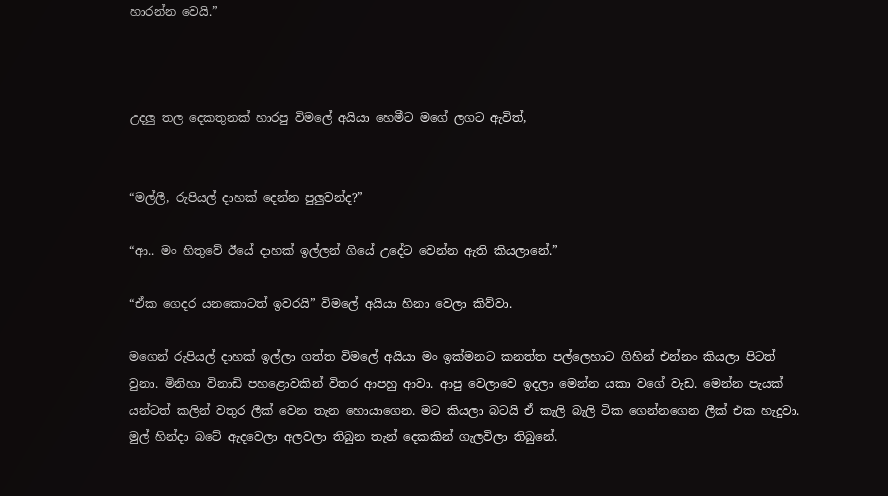හාරන්න වෙයි.”



උදලු තල දෙකතුනක් හාරපු විමලේ අයියා හෙමීට මගේ ලගට ඇවිත්,


“මල්ලී, රුපියල් දාහක් දෙන්න පුලුවන්ද?”

“ආ.. මං හිතුවේ ඊයේ දාහක් ඉල්ලන් ගියේ උදේට වෙන්න ඇති කියලානේ.”

“ඒක ගෙදර යනකොටත් ඉවරයි” විමලේ අයියා හිනා වෙලා කිව්වා.

මගෙන් රුපියල් දාහක් ඉල්ලා ගත්ත විමලේ අයියා මං ඉක්මනට කනත්ත පල්ලෙහාට ගිහින් එන්නං කියලා පිටත් වුනා. මිනිහා විනාඩි පහළොවකින් විතර ආපහු ආවා. ආපු වෙලාවෙ ඉදලා මෙන්න යකා වගේ වැඩ. මෙන්න පැයක් යන්ටත් කලින් වතුර ලීක් වෙන තැන හොයාගෙන. මට කියලා බටයි ඒ කැලි බැලි ටික ගෙන්නගෙන ලීක් එක හැදුවා. මුල් හින්දා බටේ ඇදවෙලා අලවලා තිබුන තැන් දෙකකින් ගැලවිලා තිබුනේ.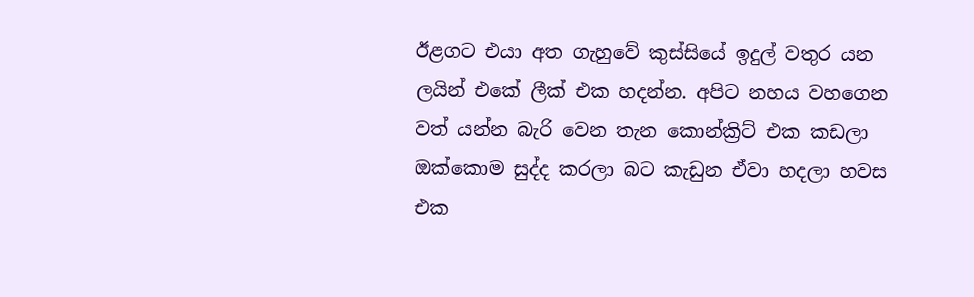ඊළගට එයා අත ගැහුවේ කුස්සියේ ඉදුල් වතුර යන ලයින් එකේ ලීක් එක හදන්න. අපිට නහය වහගෙන වත් යන්න බැරි වෙන තැන කොන්ක්‍රිට් එක කඩලා ඔක්කොම සුද්ද කරලා බට කැඩුන ඒවා හදලා හවස එක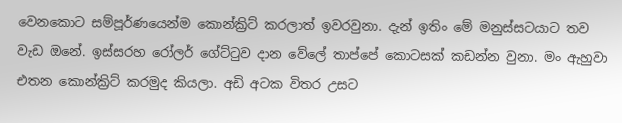වෙනකොට සම්පූර්ණයෙන්ම කොන්ක්‍රිට් කරලාත් ඉවරවුනා. දැන් ඉතිං මේ මනුස්සටයාට තව වැඩ ඔනේ. ඉස්සරහ රෝලර් ගේට්ටුව දාන වේලේ තාප්පේ කොටසක් කඩන්න වුනා. මං ඇහුවා එතන කොන්ක්‍රිට් කරමුද කියලා. අඩි අටක විතර උසට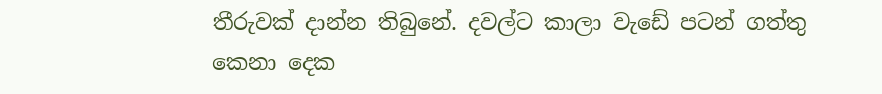තීරුවක් දාන්න තිබුනේ. දවල්ට කාලා වැඩේ පටන් ගත්තු කෙනා දෙක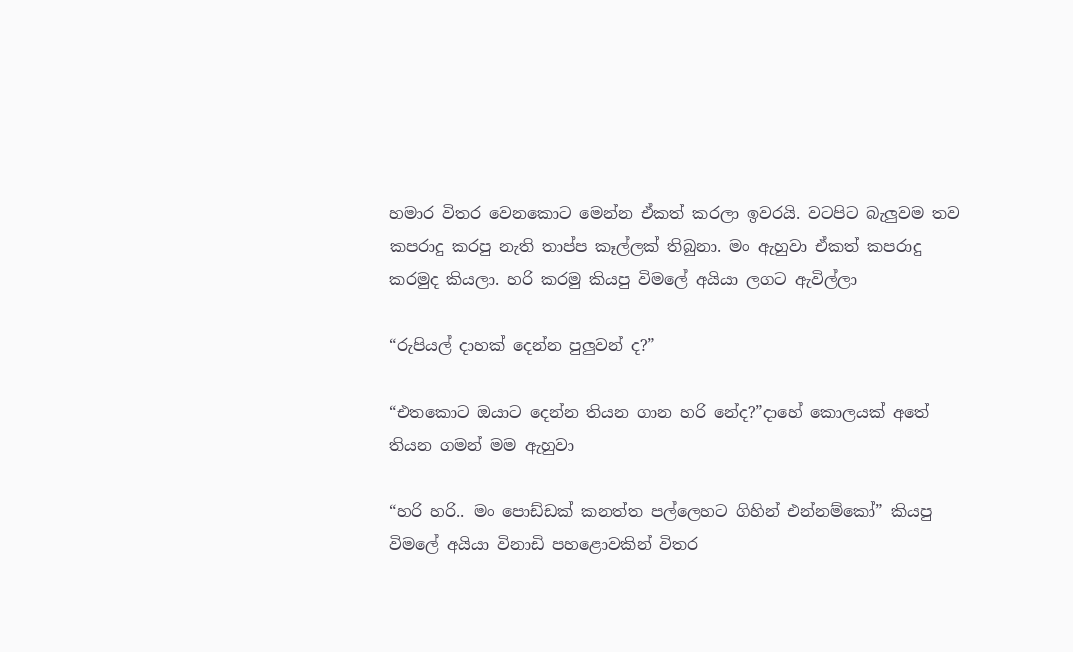හමාර විතර වෙනකොට මෙන්න ඒකත් කරලා ඉවරයි. වටපිට බැලුවම තව කපරාදු කරපු නැති තාප්ප කෑල්ලක් තිබුනා. මං ඇහුවා ඒකත් කපරාදු කරමුද කියලා. හරි කරමු කියපු විමලේ අයියා ලගට ඇවිල්ලා

“රුපියල් දාහක් දෙන්න පුලුවන් ද?”

“එතකොට ඔයාට දෙන්න තියන ගාන හරි නේද?”දාහේ කොලයක් අතේ තියන ගමන් මම ඇහුවා

“හරි හරි.. මං පොඩ්ඩක් කනත්ත පල්ලෙහට ගිහින් එන්නම්කෝ” කියපු විමලේ අයියා විනාඩි පහළොවකින් විතර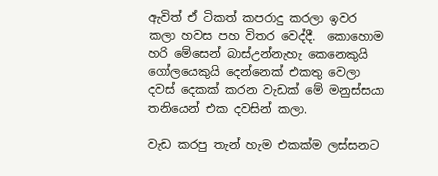ඇවිත් ඒ ටිකත් කපරාදු කරලා ඉවර කලා හවස පහ විතර වෙද්දී.  කොහොම හරි මේසෙන් බාස්උන්නැහැ කෙනෙකුයි ගෝලයෙකුයි දෙන්නෙක් එකතු වෙලා දවස් දෙකක් කරන වැඩක් මේ මනුස්සයා තනියෙන් එක දවසින් කලා.

වැඩ කරපු තැන් හැම එකක්ම ලස්සනට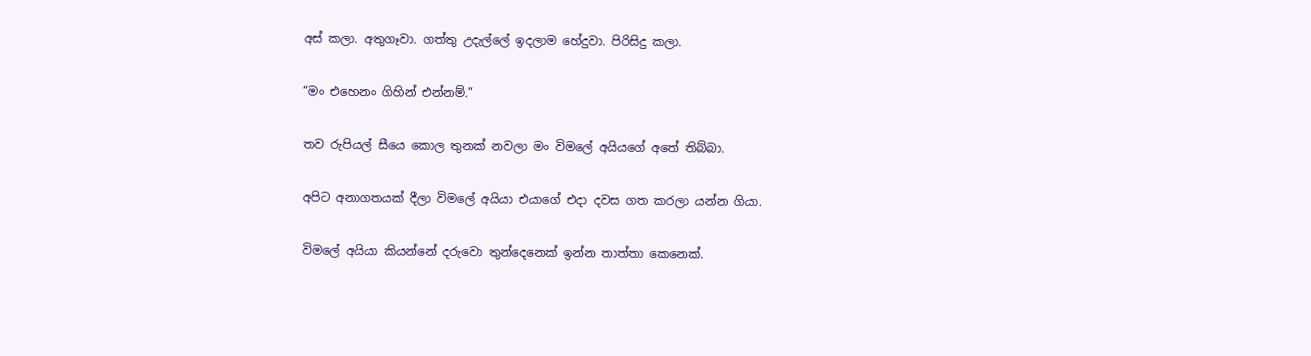අස් කලා. අතුගෑවා. ගත්තු උදැල්ලේ ඉදලාම හේදුවා. පිරිසිදු කලා.

“මං එහෙනං ගිහින් එන්නම්.”

තව රුපියල් සීයෙ කොල තුනක් නවලා මං විමලේ අයියගේ අතේ තිබ්බා.

අපිට අනාගතයක් දීලා විමලේ අයියා එයාගේ එදා දවස ගත කරලා යන්න ගියා.

විමලේ අයියා කියන්නේ දරුවො තුන්දෙනෙක් ඉන්න තාත්තා කෙනෙක්.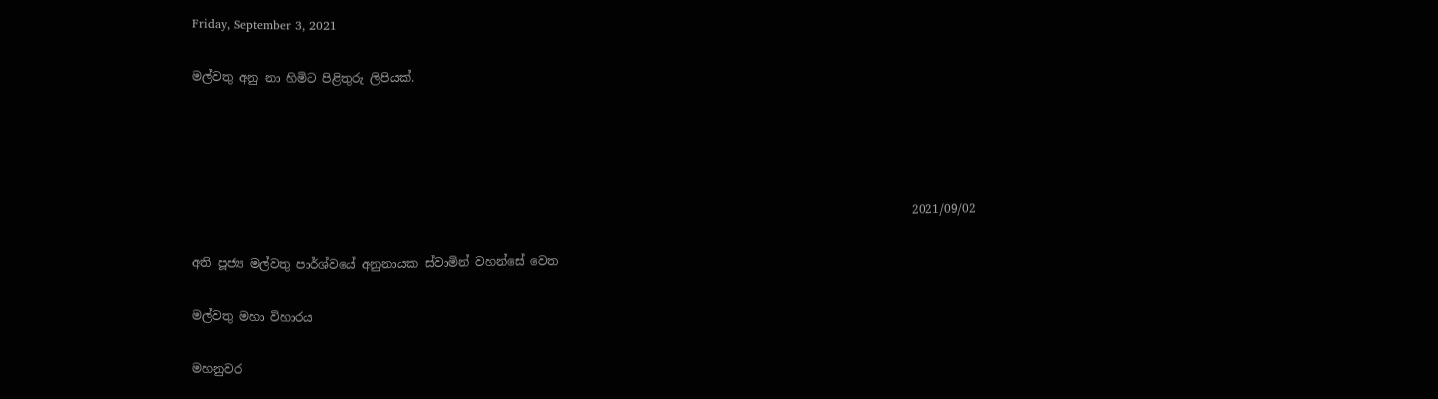Friday, September 3, 2021

මල්වතු අනු නා හිමිට පිළිතුරු ලිපියක්.




                                                                                                                        2021/09/02

අති පූජ්‍ය මල්වතු පාර්ශ්වයේ අනුනායක ස්වාමින් වහන්සේ වෙත

මල්වතු මහා විහාරය

මහනුවර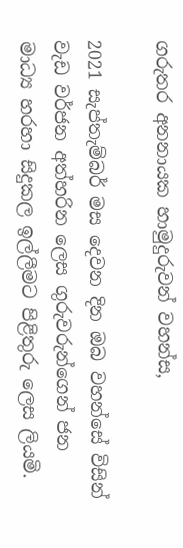ගරුතර අනනායක හාමුදුරුවන් වහන්ස,

2021 සැප්තැම්බර් මස දෙවන දින ඔබ වහන්සේ විසින් වැඩ වර්ජන අත්හරින ලෙස ගුරුවරුන්ගෙන් ජන මාධ්‍ය හරහා සිදුකල ඉල්ලීමට පිළිතුරු ලෙස ලියමි.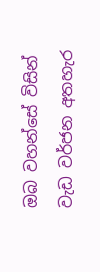ඔබ වහන්සේ විසින් වැඩ වර්ජන අතහැර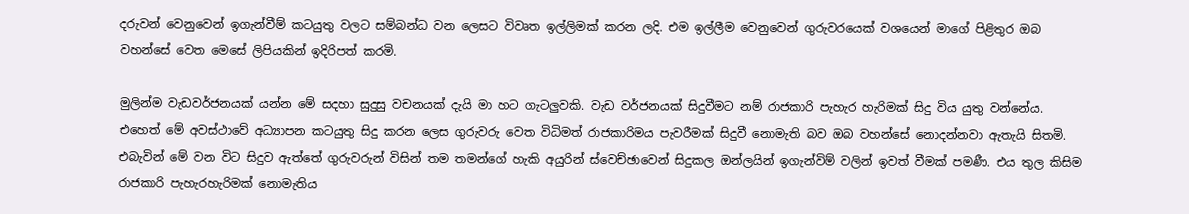දරුවන් වෙනුවෙන් ඉගැන්වීම් කටයුතු වලට සම්බන්ධ වන ලෙසට විවෘත ඉල්ලිමක් කරන ලදි. එම ඉල්ලීම වෙනුවෙන් ගුරුවරයෙක් වශයෙන් මාගේ පිළිතුර ඔබ වහන්සේ වෙත මෙසේ ලිපියකින් ඉදිරිපත් කරමි.

මුලින්ම වැඩවර්ජනයක් යන්න මේ සදහා සුදුසු වචනයක් දැයි මා හට ගැටලුවකි. වැඩ වර්ජනයක් සිදුවීමට නම් රාජකාරි පැහැර හැරිමක් සිදු විය යුතු වන්නේය. එහෙත් මේ අවස්ථාවේ අධ්‍යාපන කටයුතු සිදු කරන ලෙස ගුරුවරු වෙත විධිමත් රාජකාරිමය පැවරීමක් සිදුවී නොමැති බව ඔබ වහන්සේ නොදන්නවා ඇතැයි සිතමි. එබැවින් මේ වන විට සිදුව ඇත්තේ ගුරුවරුන් විසින් තම තමන්ගේ හැකි අයුරින් ස්වෙච්ඡාවෙන් සිදුකල ඔන්ලයින් ඉගැන්විම් වලින් ඉවත් වීමක් පමණී. එය තුල කිසිම රාජකාරි පැහැරහැරිමක් නොමැතිය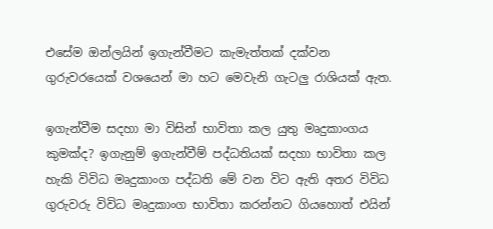එසේම ඔන්ලයින් ඉගැන්වීමට කැමැත්තක් දක්වන ගුරුවරයෙක් වශයෙන් මා හට මෙවැනි ගැටලු රාශියක් ඇත.

ඉගැන්වීම සදහා මා විසින් භාවිතා කල යුතු මෘදුකාංගය කුමක්ද? ඉගැනුම් ඉගැන්වීම් පද්ධතියක් සදහා භාවිතා කල හැකි විවිධ මෘදුකාංග පද්ධති මේ වන විට ඇති අතර විවිධ ගුරුවරු විවිධ මෘදුකාංග භාවිතා කරන්නට ගියහොත් එයින්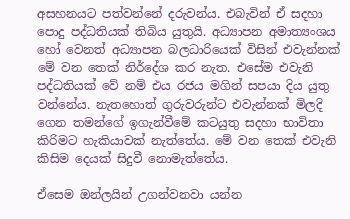අසහනයට පත්වන්නේ දරුවන්ය. එබැවින් ඒ සදහා පොදු පද්ධතියක් තිබිය යුතුයි. අධ්‍යාපන අමාත්‍යංශය හෝ වෙනත් අධ්‍යාපන බලධාරියෙක් විසින් එවැන්නක් මේ වන තෙක් නිර්දේශ කර නැත. එසේම එවැනි පද්ධතියක් වේ නම් එය රජය මගින් සපයා දිය යුතු වන්නේය. නැතහොත් ගුරුවරුන්ට එවැන්නක් මිලදි ගෙන තමන්ගේ ඉගැන්වීමේ කටයුතු සදහා භාවිතා කිරිමට හැකියාවක් නැත්තේය. මේ වන තෙක් එවැනි කිසිම දෙයක් සිදුවී නොමැත්තේය.

ඒසෙම ඔන්ලයින් උගන්වනවා යන්න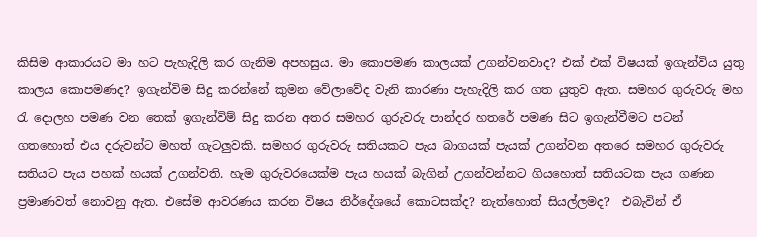කිසිම ආකාරයට මා හට පැහැදිලි කර ගැනිම අපහසුය. මා කොපමණ කාලයක් උගන්වනවාද? එක් එක් විෂයක් ඉගැන්විය යුතු කාලය කොපමණද? ඉගැන්විම සිදු කරන්නේ කුමන වේලාවේද වැනි කාරණා පැහැදිලි කර ගත යුතුව ඇත. සමහර ගුරුවරු මහ රැ දොලහ පමණ වන තෙක් ඉගැන්විම් සිදු කරන අතර සමහර ගුරුවරු පාන්දර හතරේ පමණ සිට ඉගැන්වීමට පටන් ගතහොත් එය දරුවන්ට මහත් ගැටලුවකි. සමහර ගුරුවරු සතියකට පැය බාගයක් පැයක් උගන්වන අතරෙ සමහර ගුරුවරු සතියට පැය පහක් හයක් උගන්වති. හැම ගුරුවරයෙක්ම පැය හයක් බැගින් උගන්වන්නට ගියහොත් සතියටක පැය ගණන ප්‍රමාණවත් නොවනු ඇත. එසේම ආවරණය කරන විෂය නිර්දේශයේ කොටසක්ද? නැත්හොත් සියල්ලමද?  එබැවින් ඒ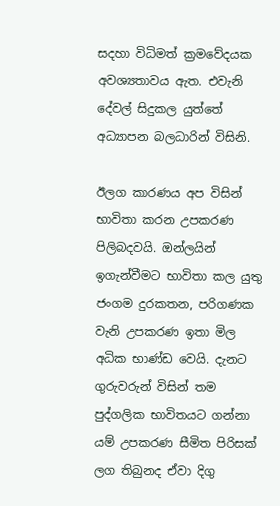සදහා විධිමත් ක්‍රමවේදයක අවශ්‍යතාවය ඇත. එවැනි දේවල් සිදුකල යුත්තේ අධ්‍යාපන බලධාරින් විසිනි.

ඊලග කාරණය අප විසින් භාවිතා කරන උපකරණ පිලිබදවයි. ඔන්ලයින් ඉගැන්වීමට භාවිතා කල යුතු ජංගම දුරකතන, පරිගණක වැනි උපකරණ ඉතා මිල අධික භාණ්ඩ වෙයි. දැනට ගුරුවරුන් විසින් තම පුද්ගලික භාවිතයට ගන්නා යම් උපකරණ සීමිත පිරිසක් ලග තිබුනද ඒවා දිගු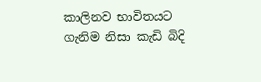කාලිනව භාවිතයට ගැනිම නිසා කැඩි බිදි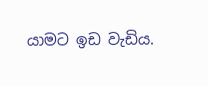යාමට ඉඩ වැඩිය.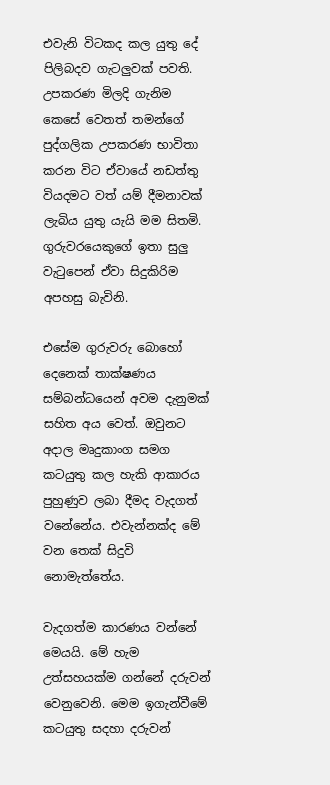එවැනි විටකද කල යුතු දේ පිලිබදව ගැටලුවක් පවති. උපකරණ මිලදි ගැනිම කෙසේ වෙතත් තමන්ගේ පුද්ගලික උපකරණ භාවිතා කරන විට ඒවායේ නඩත්තු වියදමට වත් යම් දීමනාවක් ලැබිය යුතු යැයි මම සිතමි. ගුරුවරයෙකුගේ ඉතා සුලු වැටුපෙන් ඒවා සිදුකිරිම අපහසු බැවිනි.

එසේම ගුරුවරු බොහෝ දෙනෙක් තාක්ෂණය සම්බන්ධයෙන් අවම දැනුමක් සහිත අය වෙත්. ඔවුනට අදාල මෘදුකාංග සමග කටයුතු කල හැකි ආකාරය පුහුණුව ලබා දීමද වැදගත් වනේනේය. එවැන්නක්ද මේ වන තෙක් සිදුවි නොමැත්තේය.

වැදගත්ම කාරණය වන්නේ මෙයයි. මේ හැම උත්සහයක්ම ගන්නේ දරුවන් වෙනුවෙනි. මෙම ඉගැන්වීමේ කටයුතු සදහා දරුවන්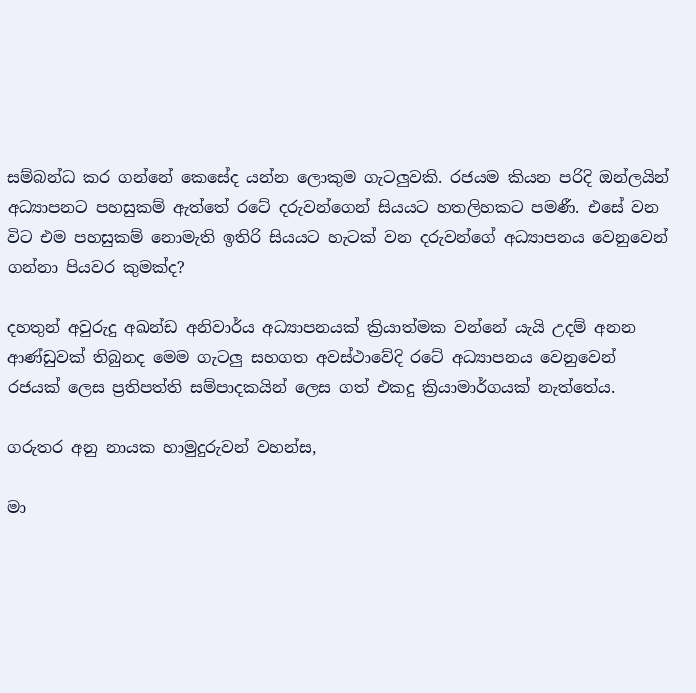සම්බන්ධ කර ගන්නේ කෙසේද යන්න ලොකුම ගැටලුවකි. රජයම කියන පරිදි ඔන්ලයින් අධ්‍යාපනට පහසුකම් ඇත්තේ රටේ දරුවන්ගෙන් සියයට හතලිහකට පමණී. එසේ වන විට එම පහසුකම් නොමැති ඉතිරි සියයට හැටක් වන දරුවන්ගේ අධ්‍යාපනය වෙනුවෙන් ගන්නා පියවර කුමක්ද?

දහතුන් අවුරුදු අඛන්ඩ අනිවාර්ය අධ්‍යාපනයක් ක්‍රියාත්මක වන්නේ යැයි උදම් අනන ආණ්ඩුවක් තිබුනද මෙම ගැටලු සහගත අවස්ථාවේදි රටේ අධ්‍යාපනය වෙනුවෙන් රජයක් ලෙස ප්‍රතිපත්ති සම්පාදකයින් ලෙස ගත් එකදු ක්‍රියාමාර්ගයක් නැත්තේය.

ගරුතර අනු නායක හාමුදුරුවන් වහන්ස,

මා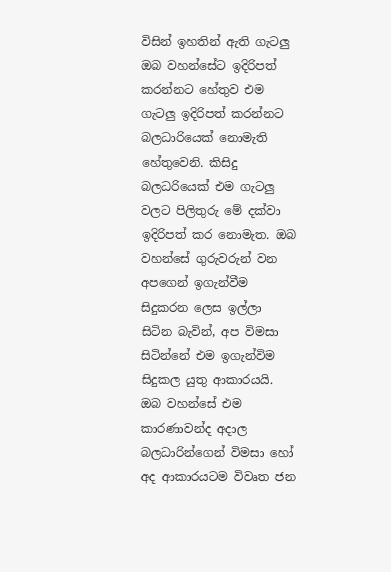විසින් ඉහතින් ඇති ගැටලු ඔබ වහන්සේට ඉදිරිපත් කරන්නට හේතුව එම ගැටලු ඉදිරිපත් කරන්නට බලධාරියෙක් නොමැති හේතුවෙනි. කිසිදු බලධරියෙක් එම ගැටලු වලට පිලිතුරු මේ දක්වා ඉදිරිපත් කර නොමැත. ඔබ වහන්සේ ගුරුවරුන් වන අපගෙන් ඉගැන්වීම සිදුකරන ලෙස ඉල්ලා සිටින බැවින්, අප විමසා සිටින්නේ එම ඉගැන්විම සිදුකල යුතු ආකාරයයි. ඔබ වහන්සේ එම කාරණාවන්ද අදාල බලධාරින්ගෙන් විමසා හෝ  අද ආකාරයටම විවෘත ජන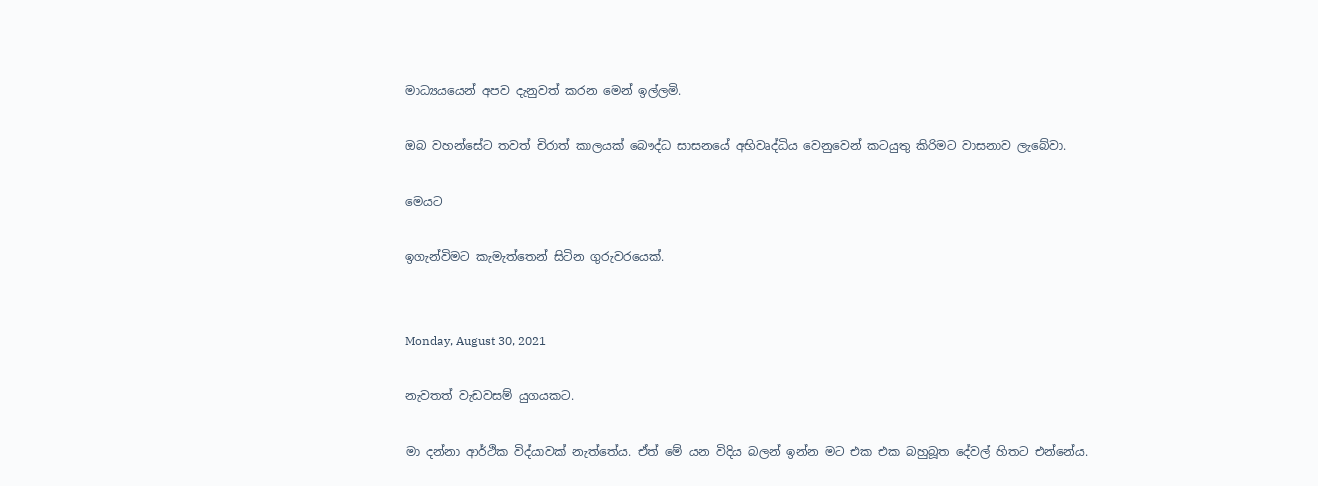මාධ්‍යයයෙන් අපව දැනුවත් කරන මෙන් ඉල්ලමි.

ඔබ වහන්සේට තවත් චිරාත් කාලයක් බෞද්ධ සාසනයේ අභිවෘද්ධිය වෙනුවෙන් කටයුතු කිරිමට වාසනාව ලැබේවා.

මෙයට

ඉගැන්විමට කැමැත්තෙන් සිටින ගුරුවරයෙක්.


Monday, August 30, 2021

නැවතත් වැඩවසම් යුගයකට.

මා දන්නා ආර්ථික විද්යාවක් නැත්තේය. ඒත් මේ යන විදිය බලන් ඉන්න මට එක එක බහුබූත දේවල් හිතට එන්නේය.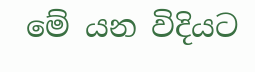මේ යන විදියට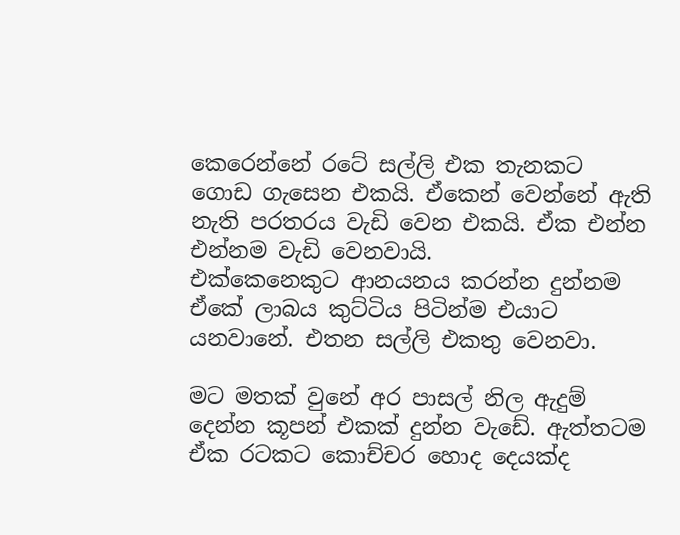කෙරෙන්නේ රටේ සල්ලි එක තැනකට ගොඩ ගැසෙන එකයි. ඒකෙන් වෙන්නේ ඇති නැති පරතරය වැඩි වෙන එකයි. ඒක එන්න එන්නම වැඩි වෙනවායි.
එක්කෙනෙකුට ආනයනය කරන්න දුන්නම ඒකේ ලාබය කුට්ටිය පිටින්ම එයාට යනවානේ. එතන සල්ලි එකතු වෙනවා.

මට මතක් වුනේ අර පාසල් නිල ඇදුම් දෙන්න කූපන් එකක් දුන්න වැඩේ. ඇත්තටම ඒක රටකට කොච්චර හොද දෙයක්ද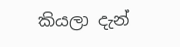කියලා දැන්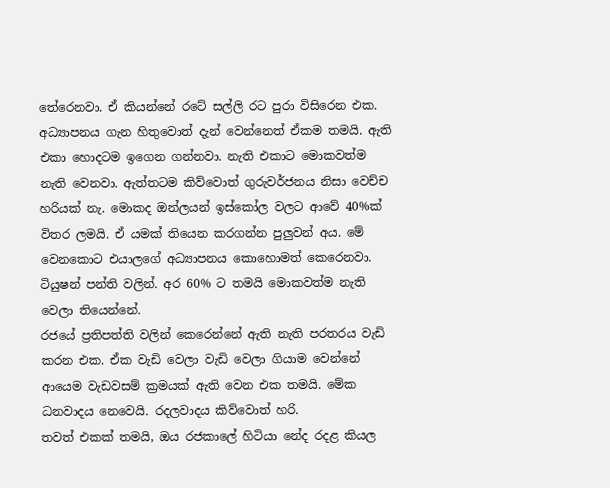තේරෙනවා. ඒ කියන්නේ රටේ සල්ලි රට පුරා විසිරෙන එක.
අධ්‍යාපනය ගැන හිතුවොත් දැන් වෙන්නෙත් ඒකම තමයි. ඇති එකා හොදටම ඉගෙන ගන්නවා. නැති එකාට මොකවත්ම නැති වෙනවා. ඇත්තටම කිව්වොත් ගුරුවර්ජනය නිසා වෙච්ච හරියක් නැ. මොකද ඔන්ලයන් ඉස්කෝල වලට ආවේ 40%ක් විතර ලමයි. ඒ යමක් තියෙන කරගන්න පුලුවන් අය. මේ වෙනකොට එයාලගේ අධ්‍යාපනය කොහොමත් කෙරෙනවා. ටියුෂන් පන්ති වලින්. අර 60% ට තමයි මොකවත්ම නැති වෙලා තියෙන්නේ.
රජයේ ප්‍රතිපත්ති වලින් කෙරෙන්නේ ඇති නැති පරතරය වැඩි කරන එක. ඒක වැඩි වෙලා වැඩි වෙලා ගියාම වෙන්නේ ආයෙම වැඩවසම් ක්‍රමයක් ඇති වෙන එක තමයි. මේක ධනවාදය නෙවෙයි. රදලවාදය කිව්වොත් හරි.
තවත් එකක් තමයි, ඔය රජකාලේ හිටියා නේද රදළ කියල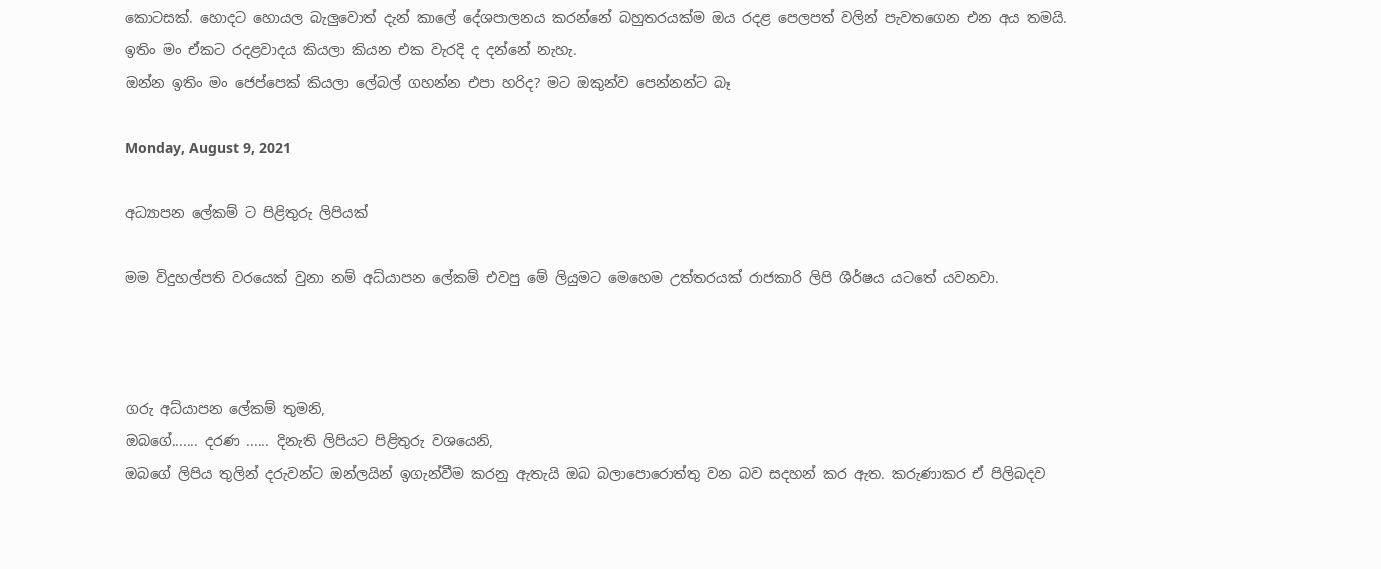කොටසක්. හොදට හොයල බැලුවොත් දැන් කාලේ දේශපාලනය කරන්නේ බහුතරයක්ම ඔය රදළ පෙලපත් වලින් පැවතගෙන එන අය තමයි.
ඉතිං මං ඒකට රදළවාදය කියලා කියන එක වැරදි ද දන්නේ නැහැ.
ඔන්න ඉතිං මං ජෙප්පෙක් කියලා ලේබල් ගහන්න එපා හරිද? මට ඔකුන්ව පෙන්නන්ට බෑ

Monday, August 9, 2021

අධ්‍යාපන ලේකම් ට පිළිතුරු ලිපියක්

මම විදුහල්පති වරයෙක් වුනා නම් අධ්යාපන ලේකම් එවපු මේ ලියුමට මෙහෙම උත්තරයක් රාජකාරි ලිපි ශීර්ෂය යටතේ යවනවා.



ගරු අධ්යාපන ලේකම් තුමනි,
ඔබගේ....... දරණ ...... දිනැති ලිපියට පිළිතුරු වශයෙනි,
ඔබගේ ලිපිය තුලින් දරුවන්ට ඔන්ලයින් ඉගැන්වීම කරනු ඇතැයි ඔබ බලාපොරොත්තු වන බව සදහන් කර ඇත. කරුණාකර ඒ පිලිබදව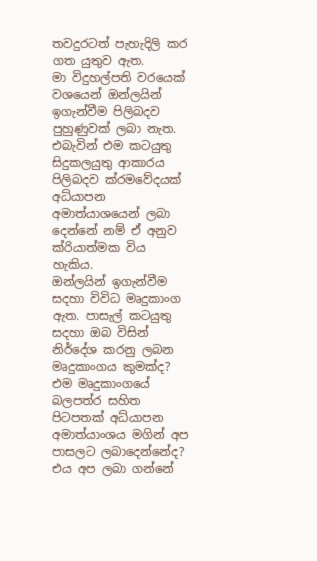තවදුරටත් පැහැදිලි කර ගත යුතුව ඇත.
මා විදුහල්පති වරයෙක් වශයෙන් ඔන්ලයින් ඉගැන්වීම පිලිබදව පුහුණුවක් ලබා නැත. එබැවින් එම කටයුතු සිදුකලයුතු ආකාරය පිලිබදව ක්රමවේදයක් අධ්යාපන අමාත්යාශයෙන් ලබා දෙන්නේ නම් ඒ අනුව ක්රියාත්මක විය හැකිය.
ඔන්ලයින් ඉගැන්වීම සදහා විවිධ මෘදුකාංග ඇත. පාසැල් කටයුතු සදහා ඔබ විසින් නිර්දේශ කරනු ලබන මෘදුකාංගය කුමක්ද? එම මෘදුකාංගයේ බලපත්ර සහිත පිටපතක් අධ්යාපන අමාත්යාංශය මගින් අප පාසලට ලබාදෙන්නේද? එය අප ලබා ගන්නේ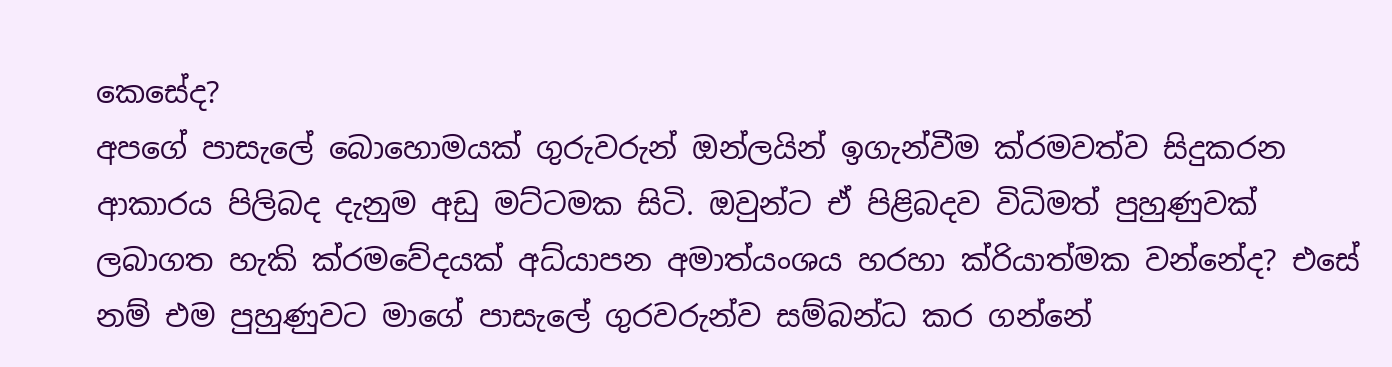කෙසේද?
අපගේ පාසැලේ බොහොමයක් ගුරුවරුන් ඔන්ලයින් ඉගැන්වීම ක්රමවත්ව සිදුකරන ආකාරය පිලිබද දැනුම අඩු මට්ටමක සිටි. ඔවුන්ට ඒ පිළිබදව විධිමත් පුහුණුවක් ලබාගත හැකි ක්රමවේදයක් අධ්යාපන අමාත්යංශය හරහා ක්රියාත්මක වන්නේද? එසේ නම් එම පුහුණුවට මාගේ පාසැලේ ගුරවරුන්ව සම්බන්ධ කර ගන්නේ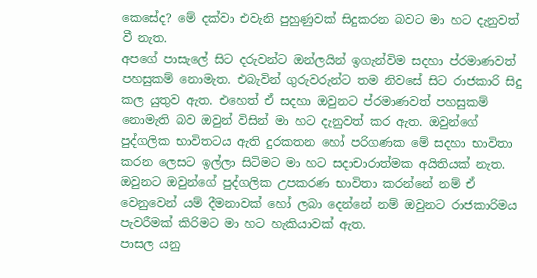කෙසේද? මේ දක්වා එවැනි පුහුණුවක් සිදුකරන බවට මා හට දැනුවත් වී නැත.
අපගේ පාසැලේ සිට දරුවන්ට ඔන්ලයින් ඉගැන්විම සදහා ප්රමාණවත් පහසුකම් නොමැත. එබැවින් ගුරුවරුන්ට තම නිවසේ සිට රාජකාරි සිදු කල යුතුව ඇත. එහෙත් ඒ සදහා ඔවුනට ප්රමාණවත් පහසුකම් නොමැති බව ඔවුන් විසින් මා හට දැනුවත් කර ඇත. ඔවුන්ගේ පුද්ගලික භාවිතටය ඇති දුරකතන හෝ පරිගණක මේ සදහා භාවිතා කරන ලෙසට ඉල්ලා සිටිමට මා හට සදාචාරාත්මක අයිතියක් නැත. ඔවුනට ඔවුන්ගේ පුද්ගලික උපකරණ භාවිතා කරන්නේ නම් ඒ වෙනුවෙන් යම් දීමනාවක් හෝ ලබා දෙන්නේ නම් ඔවුනට රාජකාරිමය පැවරීමක් කිරිමට මා හට හැකියාවක් ඇත.
පාසල යනු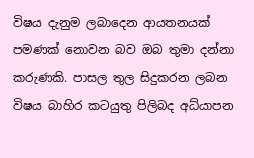විෂය දැනුම ලබාදෙන ආයතනයක් පමණක් නොවන බව ඔබ තුමා දන්නා කරුණකි. පාසල තුල සිදුකරන ලබන විෂය බාහිර කටයුතු පිලිබද අධ්යාපන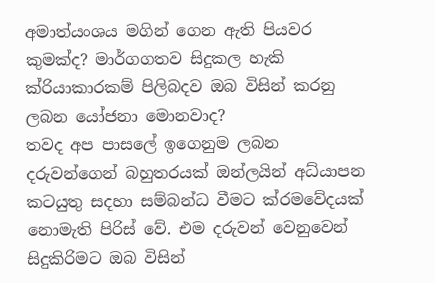අමාත්යංශය මගින් ගෙන ඇති පියවර කුමක්ද? මාර්ගගතව සිදුකල හැකි ක්රියාකාරකම් පිලිබදව ඔබ විසින් කරනු ලබන යෝජනා මොනවාද?
තවද අප පාසලේ ඉගෙනුම ලබන දරුවන්ගෙන් බහුතරයක් ඔන්ලයින් අධ්යාපන කටයුතු සදහා සම්බන්ධ වීමට ක්රමවේදයක් නොමැති පිරිස් වේ. එම දරුවන් වෙනුවෙන් සිදුකිරිමට ඔබ විසින්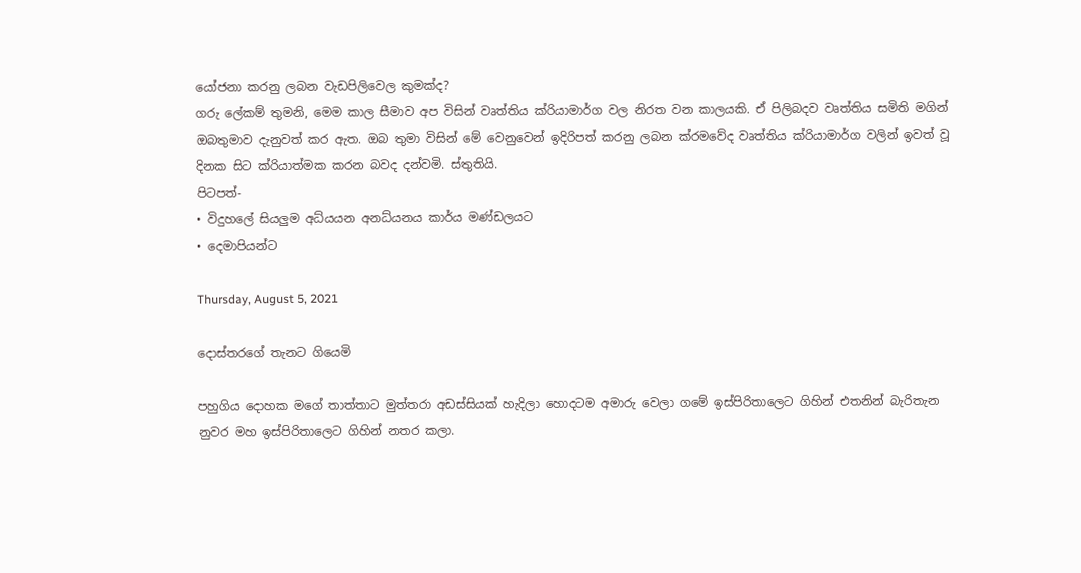යෝජනා කරනු ලබන වැඩපිලිවෙල කුමක්ද?
ගරු ලේකම් තුමනි, මෙම කාල සීමාව අප විසින් වෘත්තිය ක්රියාමාර්ග වල නිරත වන කාලයකි. ඒ පිලිබදව වෘත්තිය සමිති මගින් ඔබතුමාව දැනුවත් කර ඇත. ඔබ තුමා විසින් මේ වෙනුවෙන් ඉදිරිපත් කරනු ලබන ක්රමවේද වෘත්තිය ක්රියාමාර්ග වලින් ඉවත් වූ දිනක සිට ක්රියාත්මක කරන බවද දන්වමි. ස්තුතියි.
පිටපත්-
• විදුහලේ සියලුම අධ්යයන අනධ්යනය කාර්ය මණ්ඩලයට
• දෙමාපියන්ට

Thursday, August 5, 2021

දොස්තරගේ තැනට ගියෙමි

පහුගිය දොහක මගේ තාත්තාට මුත්තරා අඩස්සියක් හැදිලා හොදටම අමාරු වෙලා ගමේ ඉස්පිරිතාලෙට ගිහින් එතනින් බැරිතැන නුවර මහ ඉස්පිරිතාලෙට ගිහින් නතර කලා.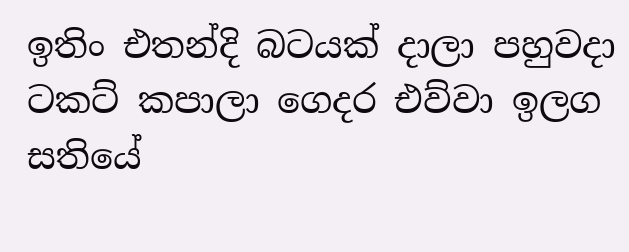ඉතිං එතන්දි බටයක් දාලා පහුවදා ටකට් කපාලා ගෙදර එව්වා ඉලග සතියේ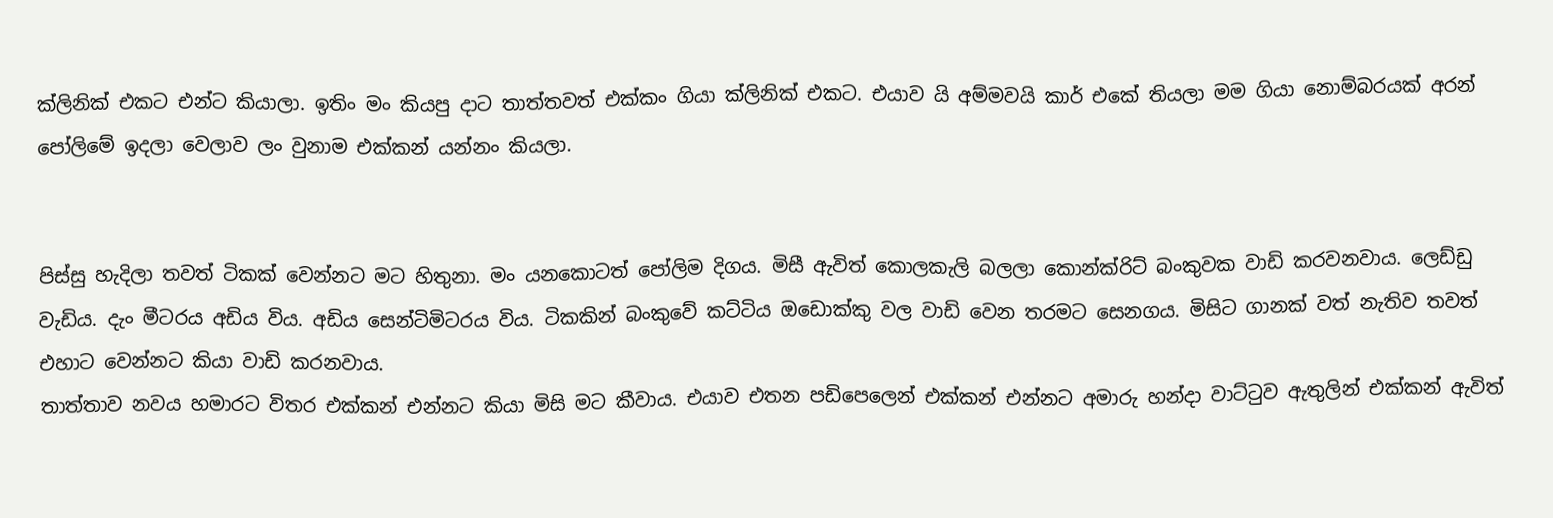ක්ලිනික් එකට එන්ට කියාලා. ඉතිං මං කියපු දාට තාත්තවත් එක්කං ගියා ක්ලිනික් එකට. එයාව යි අම්මවයි කාර් එකේ තියලා මම ගියා නොම්බරයක් අරන් පෝලිමේ ඉදලා වෙලාව ලං වුනාම එක්කන් යන්නං කියලා.


පිස්සු හැදිලා තවත් ටිකක් වෙන්නට මට හිතුනා. මං යනකොටත් පෝලිම දිගය. මිසී ඇවිත් කොලකැලි බලලා කොන්ක්රිට් බංකුවක වාඩි කරවනවාය. ලෙඩ්ඩු වැඩිය. දැං මීටරය අඩිය විය. අඩිය සෙන්ටිමිටරය විය. ටිකකින් බංකුවේ කට්ටිය ඔඩොක්කු වල වාඩි වෙන තරමට සෙනගය. මිසිට ගානක් වත් නැතිව තවත් එහාට වෙන්නට කියා වාඩි කරනවාය.
තාත්තාව නවය හමාරට විතර එක්කන් එන්නට කියා මිසි මට කීවාය. එයාව එතන පඩිපෙලෙන් එක්කන් එන්නට අමාරු හන්දා වාට්ටුව ඇතුලින් එක්කන් ඇවිත්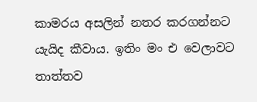කාමරය අසලින් නතර කරගන්නට යැයිද කීවාය. ඉතිං මං එ වෙලාවට තාත්තව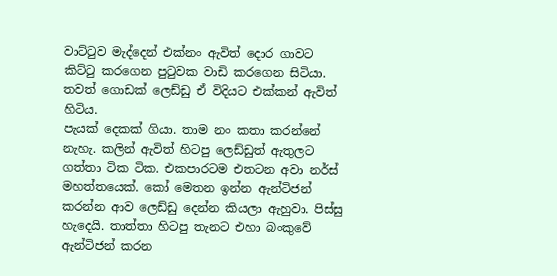වාට්ටුව මැද්දෙන් එක්නං ඇවිත් දොර ගාවට කිට්ටු කරගෙන පුටුවක වාඩි කරගෙන සිටියා. තවත් ගොඩක් ලෙඩ්ඩු ඒ විදියට එක්කන් ඇවිත් හිටිය.
පැයක් දෙකක් ගියා. තාම නං කතා කරන්නේ නැහැ. කලින් ඇවිත් හිටපු ලෙඩ්ඩුත් ඇතුලට ගත්තා ටික ටික. එකපාරටම එතටන අවා නර්ස් මහත්තයෙක්. කෝ මෙතන ඉන්න ඇන්ටිජන් කරන්න ආව ලෙඩ්ඩු දෙන්න කියලා ඇහුවා. පිස්සු හැදෙයි. තාත්තා හිටපු තැනට එහා බංකුවේ ඇන්ටිජන් කරන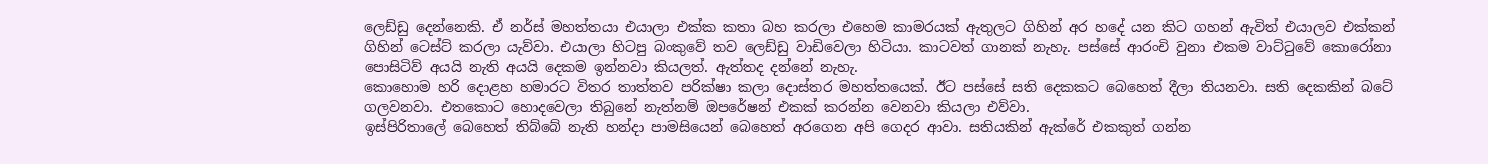ලෙඩ්ඩු දෙන්නෙකි. ඒ නර්ස් මහත්තයා එයාලා එක්ක කතා බහ කරලා එහෙම කාමරයක් ඇතුලට ගිහින් අර හදේ යන කිට ගහන් ඇවිත් එයාලව එක්කන් ගිහින් ටෙස්ට් කරලා යැව්වා. එයාලා හිටපු බංකුවේ තව ලෙඩ්ඩු වාඩිවෙලා හිටියා. කාටවත් ගානක් නැහැ. පස්සේ ආරංචි වුනා එකම වාට්ටුවේ කොරෝනා පොසිටිව් අයයි නැති අයයි දෙකම ඉන්නවා කියලත්. ඇත්තද දන්නේ නැහැ.
කොහොම හරි දොළහ හමාරට විතර තාත්තව පරික්ෂා කලා දොස්තර මහත්තයෙක්. ඊට පස්සේ සති දෙකකට බෙහෙත් දීලා තියනවා. සති දෙකකින් බටේ ගලවනවා. එතකොට හොදවෙලා තිබුනේ නැත්නම් ඔපරේෂන් එකක් කරන්න වෙනවා කියලා එව්වා.
ඉස්පිරිතාලේ බෙහෙත් තිබ්බේ නැති හන්දා පාමසියෙන් බෙහෙත් අරගෙන අපි ගෙදර ආවා. සතියකින් ඇක්රේ එකකුත් ගන්න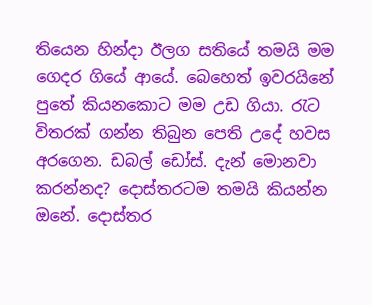තියෙන හින්දා ඊලග සතියේ තමයි මම ගෙදර ගියේ ආයේ. බෙහෙත් ඉවරයිනේ පුතේ කියනකොට මම උඩ ගියා. රැට විතරක් ගන්න තිබුන පෙති උදේ හවස අරගෙන. ඩබල් ඩෝස්. දැන් මොනවා කරන්නද? දොස්තරටම තමයි කියන්න ඔනේ. දොස්තර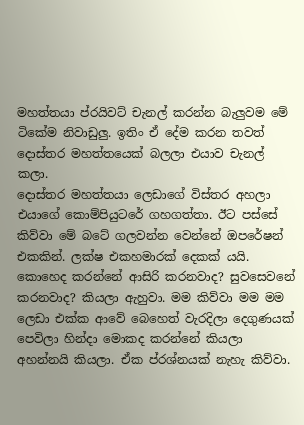මහත්තයා ප්රයිවට් චැනල් කරන්න බැලුවම මේ ටිකේම නිවාඩුලු. ඉතිං ඒ දේම කරන තවත් දොස්තර මහත්තයෙක් බලලා එයාව චැනල් කලා.
දොස්තර මහත්තයා ලෙඩාගේ විස්තර අහලා එයාගේ කොම්පියුටරේ ගහගත්තා. ඊට පස්සේ කිව්වා මේ බටේ ගලවන්න වෙන්නේ ඔපරේෂන් එකකින්. ලක්ෂ එකහමාරක් දෙකක් යයි. කොහෙද කරන්නේ ආසිරි කරනවාද? සුවසෙවනේ කරනවාද? කියලා ඇහුවා. මම කිව්වා මම මම ලෙඩා එක්ක ආවේ බෙහෙත් වැරදිලා දෙගුණයක් පෙවිලා හින්දා මොකද කරන්නේ කියලා අහන්නයි කියලා. ඒක ප්රශ්නයක් නැහැ කිව්වා.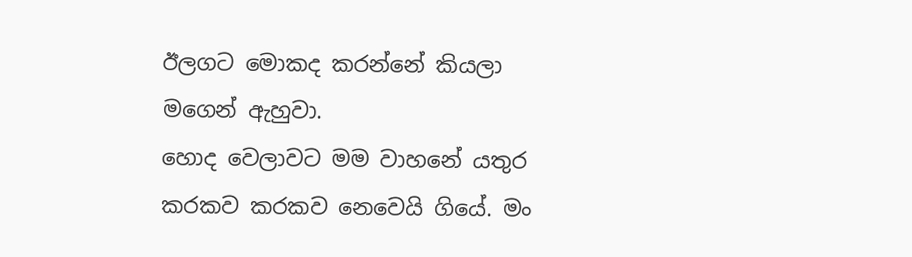ඊලගට මොකද කරන්නේ කියලා මගෙන් ඇහුවා.
හොද වෙලාවට මම වාහනේ යතුර කරකව කරකව නෙවෙයි ගියේ. මං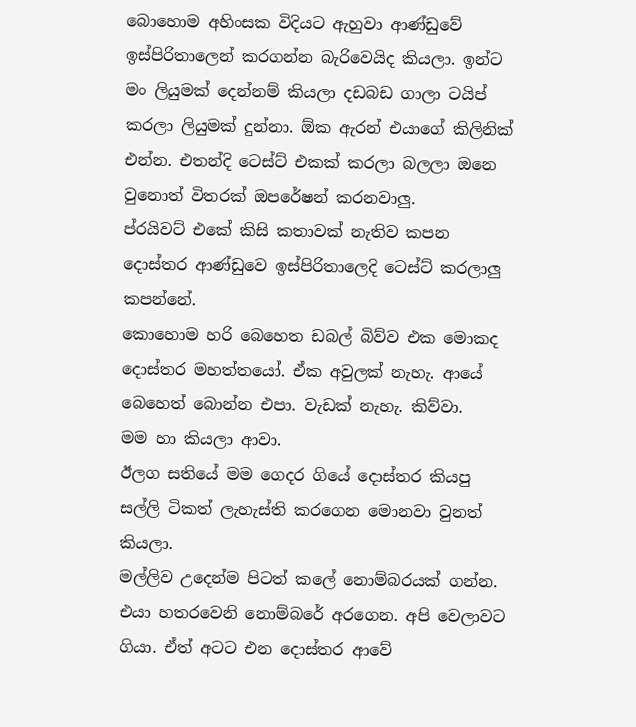බොහොම අහිංසක විදියට ඇහුවා ආණ්ඩුවේ ඉස්පිරිතාලෙන් කරගන්න බැරිවෙයිද කියලා. ඉන්ට මං ලියුමක් දෙන්නම් කියලා දඩබඩ ගාලා ටයිප් කරලා ලියුමක් දුන්නා. ඕක ඇරන් එයාගේ කිලිනික් එන්න. එතන්දි ටෙස්ට් එකක් කරලා බලලා ඔනෙ වුනොත් විතරක් ඔපරේෂන් කරනවාලු.
ප්රයිවට් එකේ කිසි කතාවක් නැතිව කපන දොස්තර ආණ්ඩුවෙ ඉස්පිරිතාලෙදි ටෙස්ට් කරලාලු කපන්නේ.
කොහොම හරි බෙහෙත ඩබල් බිව්ව එක මොකද දොස්තර මහත්තයෝ. ඒක අවුලක් නැහැ. ආයේ බෙහෙත් බොන්න එපා. වැඩක් නැහැ. කිව්වා.
මම හා කියලා ආවා.
ඊලග සතියේ මම ගෙදර ගියේ දොස්තර කියපු සල්ලි ටිකත් ලැහැස්ති කරගෙන මොනවා වුනත් කියලා.
මල්ලිව උදෙන්ම පිටත් කලේ නොම්බරයක් ගන්න. එයා හතරවෙනි නොම්බරේ අරගෙන. අපි වෙලාවට ගියා. ඒත් අටට එන දොස්තර ආවේ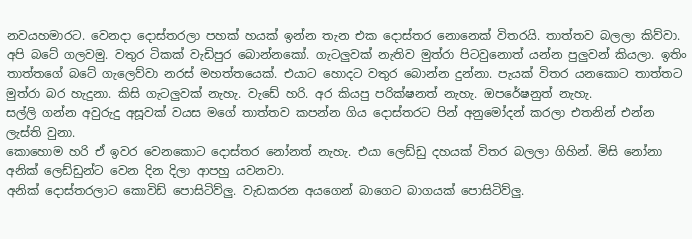නවයහමාරට. වෙනදා දොස්තරලා පහක් හයක් ඉන්න තැන එක දොස්තර නොනෙක් විතරයි. තාත්තව බලලා කිව්වා. අපි බටේ ගලවමු. වතුර ටිකක් වැඩිපුර බොන්නකෝ. ගැටලුවක් නැතිව මුත්රා පිටවුනොත් යන්න පුලුවන් කියලා. ඉතිං තාත්තගේ බටේ ගැලෙව්වා නරස් මහත්තයෙක්. එයාට හොදට වතුර බොන්න දුන්නා. පැයක් විතර යනකොට තාත්තට මුත්රා බර හැදුනා. කිසි ගැටලුවක් නැහැ. වැඩේ හරි. අර කියපු පරික්ෂනත් නැහැ. ඔපරේෂනුත් නැහැ.
සල්ලි ගන්න අවුරුදු අසූවක් වයස මගේ තාත්තව කපන්න ගිය දොස්තරට පින් අනුමෝදන් කරලා එතනින් එන්න ලැස්ති වුනා.
කොහොම හරි ඒ ඉවර වෙනකොට දොස්තර නෝනත් නැහැ. එයා ලෙඩ්ඩු දහයක් විතර බලලා ගිහින්. මිසි නෝනා අනික් ලෙඩ්ඩුන්ට වෙන දින දිලා ආපහු යවනවා.
අනික් දොස්තරලාට කොවිඩ් පොසිටිව්ලු. වැඩකරන අයගෙන් බාගෙට බාගයක් පොසිටිව්ලු.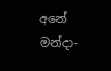අනේ මන්දා-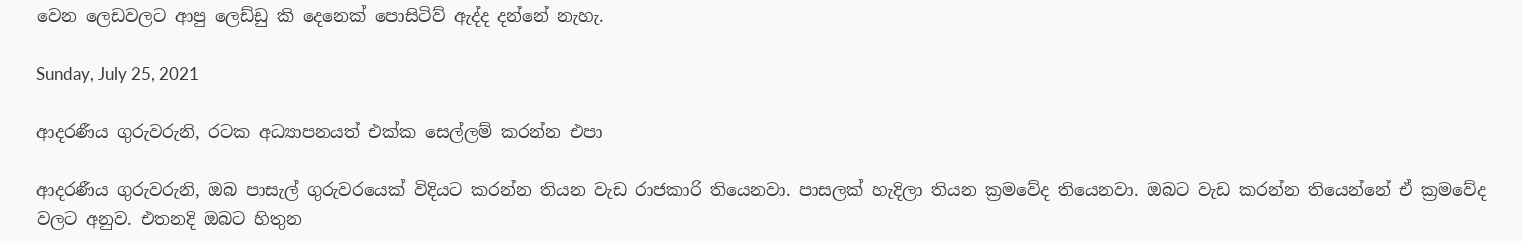වෙන ලෙඩවලට ආපු ලෙඩ්ඩු කි දෙනෙක් පොසිටිව් ඇද්ද දන්නේ නැහැ.

Sunday, July 25, 2021

ආදරණීය ගුරුවරුනි, රටක අධ්‍යාපනයත් එක්ක සෙල්ලම් කරන්න එපා

ආදරණීය ගුරුවරුනි, ඔබ පාසැල් ගුරුවරයෙක් විදියට කරන්න තියන වැඩ රාජකාරි තියෙනවා. පාසලක් හැදිලා තියන ක්‍රමවේද තියෙනවා. ඔබට වැඩ කරන්න තියෙන්නේ ඒ ක්‍රමවේද වලට අනුව. එතනදි ඔබට හිතුන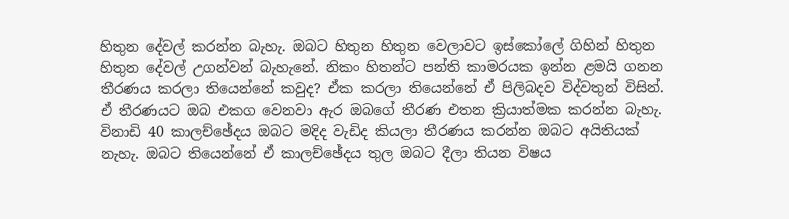හිතුන දේවල් කරන්න බැහැ. ඔබට හිතුන හිතුන වෙලාවට ඉස්කෝලේ ගිහින් හිතුන හිතුන දේවල් උගන්වන් බැහැනේ. නිකං හිතන්ට පන්ති කාමරයක ඉන්න ළමයි ගනන තීරණය කරලා තියෙන්නේ කවුද? ඒක කරලා තියෙන්නේ ඒ පිලිබදව විද්වතුන් විසින්. ඒ තීරණයට ඔබ එකග වෙනවා ඇර ඔබගේ තීරණ එතන ක්‍රියාත්මක කරන්න බැහැ. විනාඩි 40 කාලච්ඡේදය ඔබට මදිද වැඩිද කියලා තීරණය කරන්න ඔබට අයිතියක් නැහැ. ඔබට තියෙන්නේ ඒ කාලච්ඡේදය තුල ඔබට දීලා තියන විෂය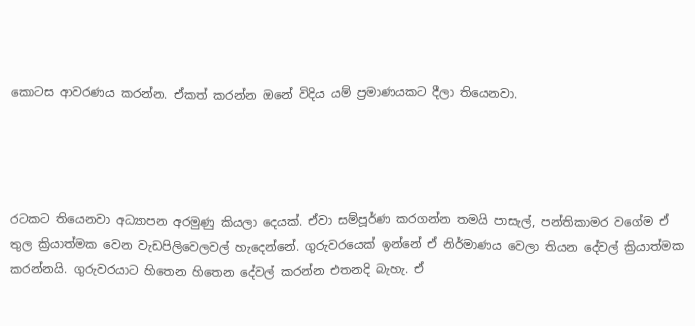කොටස ආවරණය කරන්න. ඒකත් කරන්න ඔනේ විදිය යම් ප්‍රමාණයකට දීලා තියෙනවා.




රටකට තියෙනවා අධ්‍යාපන අරමුණු කියලා දෙයක්. ඒවා සම්පූර්ණ කරගන්න තමයි පාසැල්, පන්තිකාමර වගේම ඒ තුල ක්‍රියාත්මක වෙන වැඩපිලිවෙලවල් හැදෙන්නේ. ගුරුවරයෙක් ඉන්නේ ඒ නිර්මාණය වෙලා තියන දේවල් ක්‍රියාත්මක කරන්නයි. ගුරුවරයාට හිතෙන හිතෙන දේවල් කරන්න එතනදි බැහැ. ඒ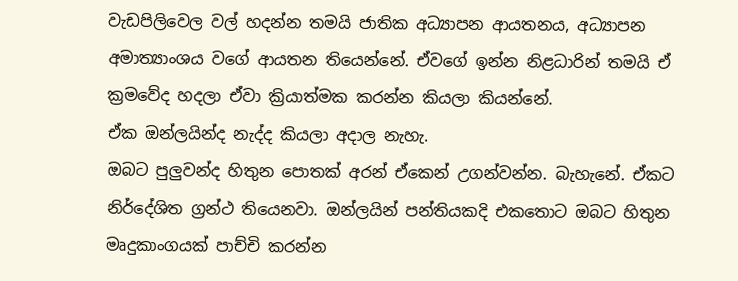වැඩපිලිවෙල වල් හදන්න තමයි ජාතික අධ්‍යාපන ආයතනය, අධ්‍යාපන අමාත්‍යාංශය වගේ ආයතන තියෙන්නේ. ඒවගේ ඉන්න නිළධාරින් තමයි ඒ ක්‍රමවේද හදලා ඒවා ක්‍රියාත්මක කරන්න කියලා කියන්නේ.
ඒක ඔන්ලයින්ද නැද්ද කියලා අදාල නැහැ.
ඔබට පුලුවන්ද හිතුන පොතක් අරන් ඒකෙන් උගන්වන්න. බැහැනේ. ඒකට නිර්දේශිත ග්‍රන්ථ තියෙනවා. ඔන්ලයින් පන්තියකදි එකතොට ඔබට හිතුන මෘදුකාංගයක් පාච්චි කරන්න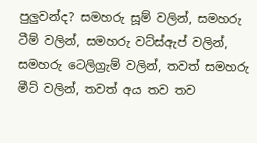පුලුවන්ද? සමහරු සූම් වලින්, සමහරු ටීම් වලින්, සමහරු වට්ස්ඇප් වලින්, සමහරු ටෙලිග්‍රැම් වලින්, තවත් සමහරු මීට් වලින්, තවත් අය තව තව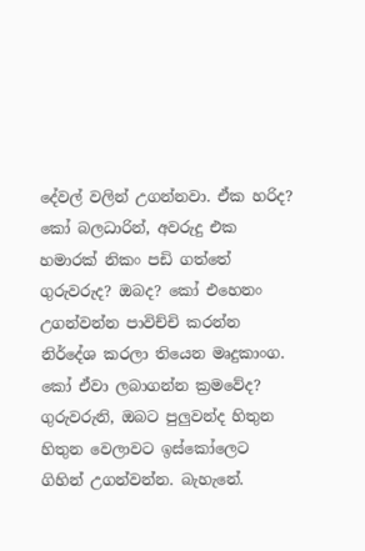දේවල් වලින් උගන්නවා. ඒක හරිද? කෝ බලධාරින්, අවරුදු එක හමාරක් නිකං පඩි ගත්තේ ගුරුවරුද? ඔබද? කෝ එහෙනං උගන්වන්න පාවිච්චි කරන්න නිර්දේශ කරලා තියෙන මෘදුකාංග. කෝ ඒවා ලබාගන්න ක්‍රමවේද?
ගුරුවරුනි, ඔබට පුලුවන්ද හිතුන හිතුන වෙලාවට ඉස්කෝලෙට ගිහින් උගන්වන්න. බැහැනේ.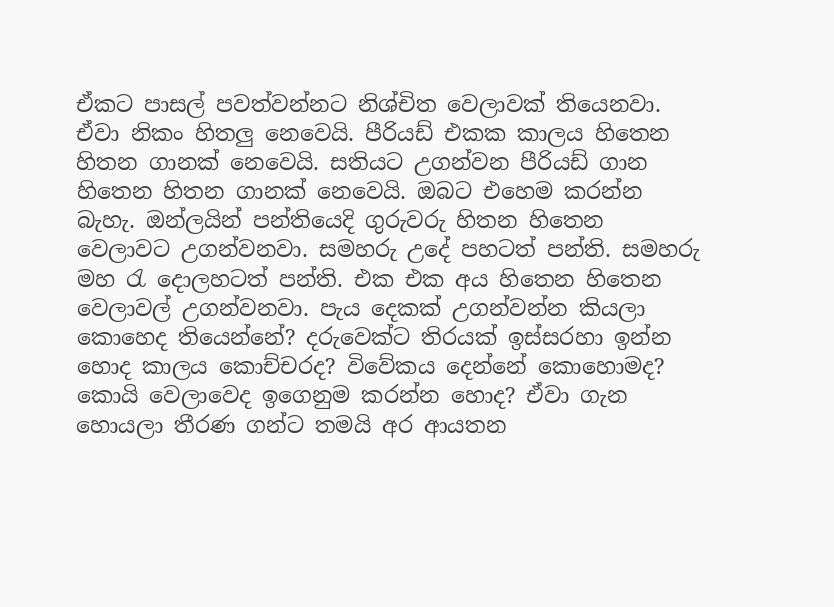ඒකට පාසල් පවත්වන්නට නිශ්චිත වෙලාවක් තියෙනවා. ඒවා නිකං හිතලු නෙවෙයි. පීරියඩ් එකක කාලය හිතෙන හිතන ගානක් නෙවෙයි. සතියට උගන්වන පීරියඩ් ගාන හිතෙන හිතන ගානක් නෙවෙයි. ඔබට එහෙම කරන්න බැහැ. ඔන්ලයින් පන්තියෙදි ගුරුවරු හිතන හිතෙන වෙලාවට උගන්වනවා. සමහරු උදේ පහටත් පන්ති. සමහරු මහ රැ දොලහටත් පන්ති. එක එක අය හිතෙන හිතෙන වෙලාවල් උගන්වනවා. පැය දෙකක් උගන්වන්න කියලා කොහෙද තියෙන්නේ? දරුවෙක්ට තිරයක් ඉස්සරහා ඉන්න හොද කාලය කොච්චරද? විවේකය දෙන්නේ කොහොමද? කොයි වෙලාවෙද ඉගෙනුම කරන්න හොද? ඒවා ගැන හොයලා තීරණ ගන්ට තමයි අර ආයතන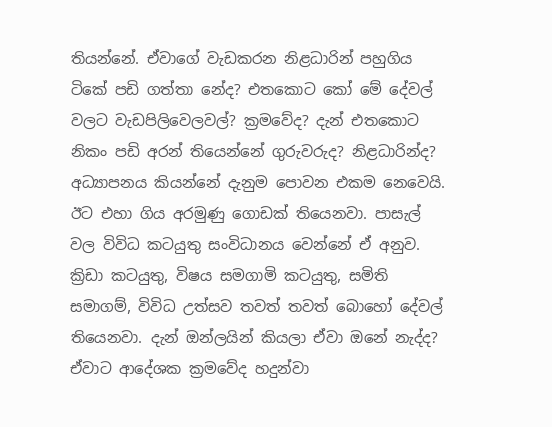තියන්නේ. ඒවාගේ වැඩකරන නිළධාරින් පහුගිය ටිකේ පඩි ගත්තා නේද? එතකොට කෝ මේ දේවල් වලට වැඩපිලිවෙලවල්? ක්‍රමවේද? දැන් එතකොට නිකං පඩි අරන් තියෙන්නේ ගුරුවරුද? නිළධාරින්ද?
අධ්‍යාපනය කියන්නේ දැනුම පොවන එකම නෙවෙයි. ඊට එහා ගිය අරමුණු ගොඩක් තියෙනවා. පාසැල් වල විවිධ කටයුතු සංවිධානය වෙන්නේ ඒ අනුව. ක්‍රිඩා කටයුතු, විෂය සමගාමි කටයුතු, සමිති සමාගම්, විවිධ උත්සව තවත් තවත් බොහෝ දේවල් තියෙනවා. දැන් ඔන්ලයින් කියලා ඒවා ඔනේ නැද්ද? ඒවාට ආදේශක ක්‍රමවේද හදුන්වා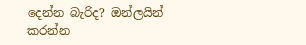දෙන්න බැරිද? ඔන්ලයින් කරන්න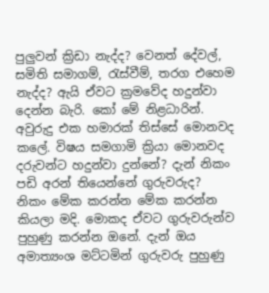පුලුවන් ක්‍රිඩා නැද්ද? වෙනත් දේවල්, සමිති සමාගම්, රැස්වීම්, තරග එහෙම නැද්ද? ඇයි ඒවට ක්‍රමවේද හදුන්වා දෙන්න බැරි. කෝ මේ නිළධාරින්. අවුරුදු එක හමාරක් තිස්සේ මොනවද කලේ. විෂය සමගාමි ක්‍රියා මොනවද දරුවන්ට හදුන්වා දුන්නේ? දැන් නිකං පඩි අරන් තියෙන්නේ ගුරුවරුද?
නිකං මේක කරන්න මේක කරන්න කියලා මදි. මොකද ඒවට ගුරුවරුන්ව පුහුණු කරන්න ඔනේ. දැන් ඔය අමාත්‍යංශ මට්ටමින් ගුරුවරු පුහුණු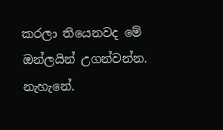කරලා තියෙනවද මේ ඔන්ලයින් උගන්වන්න. නැහැනේ.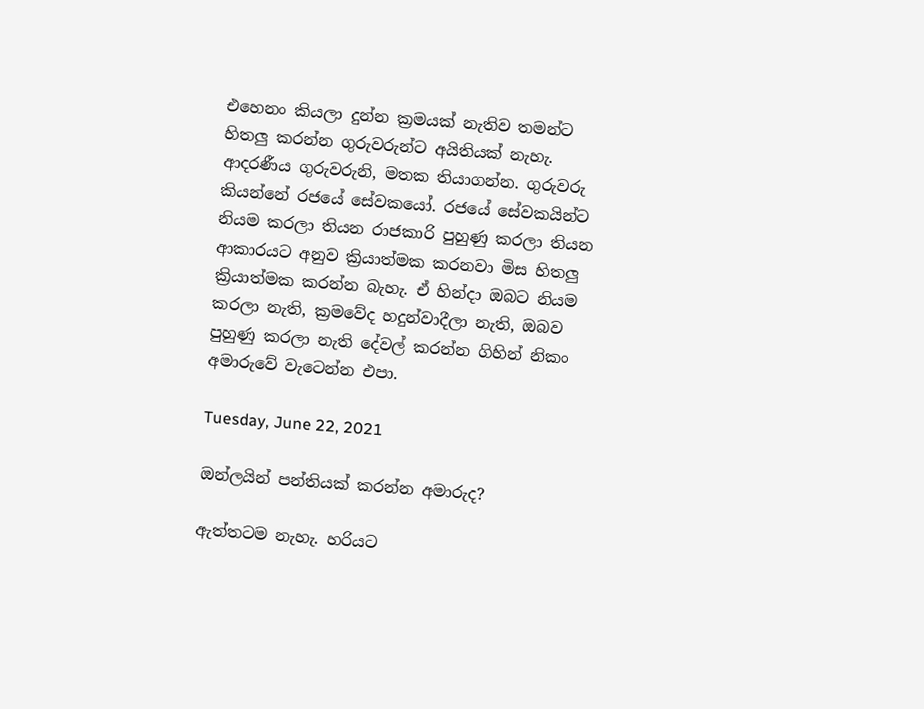එහෙනං කියලා දුන්න ක්‍රමයක් නැතිව තමන්ට හිතලු කරන්න ගුරුවරුන්ට අයිතියක් නැහැ.
ආදරණීය ගුරුවරුනි, මතක තියාගන්න. ගුරුවරු කියන්නේ රජයේ සේවකයෝ. රජයේ සේවකයින්ට නියම කරලා තියන රාජකාරි පුහුණු කරලා තියන ආකාරයට අනුව ක්‍රියාත්මක කරනවා මිස හිතලු ක්‍රියාත්මක කරන්න බැහැ. ඒ හින්දා ඔබට නියම කරලා නැති, ක්‍රමවේද හදුන්වාදීලා නැති, ඔබව පුහුණු කරලා නැති දේවල් කරන්න ගිහින් නිකං අමාරුවේ වැටෙන්න එපා.

Tuesday, June 22, 2021

ඔන්ලයින් පන්තියක් කරන්න අමාරුද?

ඇත්තටම නැහැ. හරියට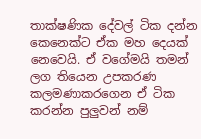තාක්ෂණික දේවල් ටික දන්න කෙනෙක්ට ඒක මහ දෙයක් නෙවෙයි. ඒ වගේමයි තමන් ලග තියෙන උපකරණ කලමණාකරගෙන ඒ ටික කරන්න පුලුවන් නම්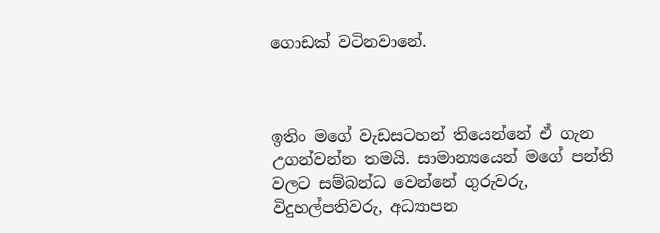ගොඩක් වටිනවානේ.



ඉතිං මගේ වැඩසටහන් තියෙන්නේ ඒ ගැන උගන්වන්න තමයි. සාමාන්‍යයෙන් මගේ පන්ති වලට සම්බන්ධ වෙන්නේ ගුරුවරු, විදුහල්පතිවරු, අධ්‍යාපන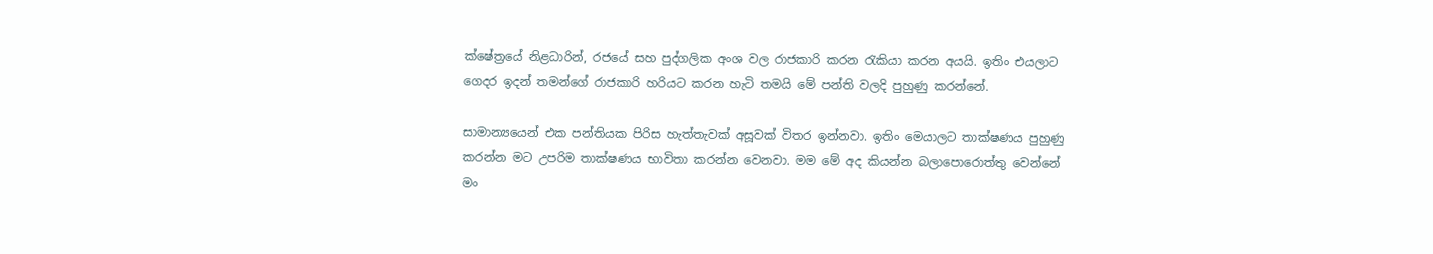ක්ෂේත්‍රයේ නිළධාරින්, රජයේ සහ පුද්ගලික අංශ වල රාජකාරි කරන රැකියා කරන අයයි. ඉතිං එයලාට ගෙදර ඉදන් තමන්ගේ රාජකාරි හරියට කරන හැටි තමයි මේ පන්ති වලදි පුහුණු කරන්නේ.

සාමාන්‍යයෙන් එක පන්තියක පිරිස හැත්තැවක් අසූවක් විතර ඉන්නවා. ඉතිං මෙයාලට තාක්ෂණය පුහුණු කරන්න මට උපරිම තාක්ෂණය භාවිතා කරන්න වෙනවා. මම මේ අද කියන්න බලාපොරොත්තු වෙන්නේ මං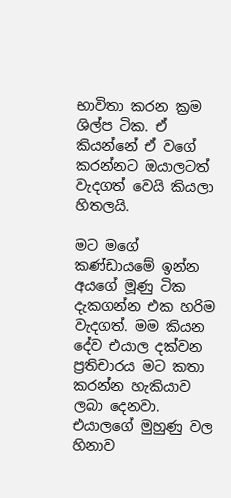භාවිතා කරන ක්‍රම ශිල්ප ටික. ඒ කියන්නේ ඒ වගේ කරන්නට ඔයාලටත් වැදගත් වෙයි කියලා හිතලයි.

මට මගේ කණ්ඩායමේ ඉන්න අයගේ මූණු ටික දැකගන්න එක හරිම වැදගත්. මම කියන දේව එයාල දක්වන ප්‍රතිචාරය මට කතා කරන්න හැකියාව ලබා දෙනවා. එයාලගේ මුහුණු වල හිනාව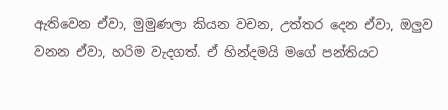ඇතිවෙන ඒවා, මුමුණලා කියන වචන, උත්තර දෙන ඒවා, ඔලුව වනන ඒවා, හරිම වැදගත්. ඒ හින්දමයි මගේ පන්තියට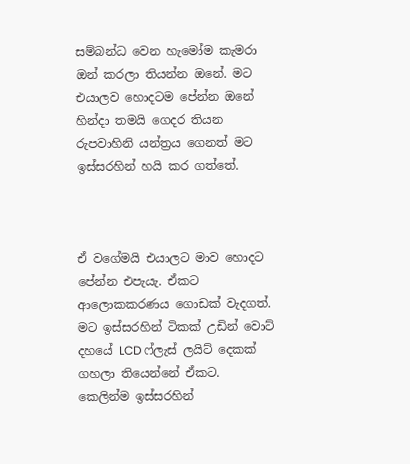සම්බන්ධ වෙන හැමෝම කැමරා ඔන් කරලා තියන්න ඔනේ. මට එයාලව හොදටම පේන්න ඔනේ හින්දා තමයි ගෙදර තියන රුපවාහිනි යන්ත්‍රය ගෙනත් මට ඉස්සරහින් හයි කර ගත්තේ.



ඒ වගේමයි එයාලට මාව හොදට පේන්න එපැයැ. ඒකට ආලොකකරණය ගොඩක් වැදගත්. මට ඉස්සරහින් ටිකක් උඩින් වොට් දහයේ LCD ෆ්ලැස් ලයිට් දෙකක් ගහලා තියෙන්නේ ඒකට. කෙලින්ම ඉස්සරහින්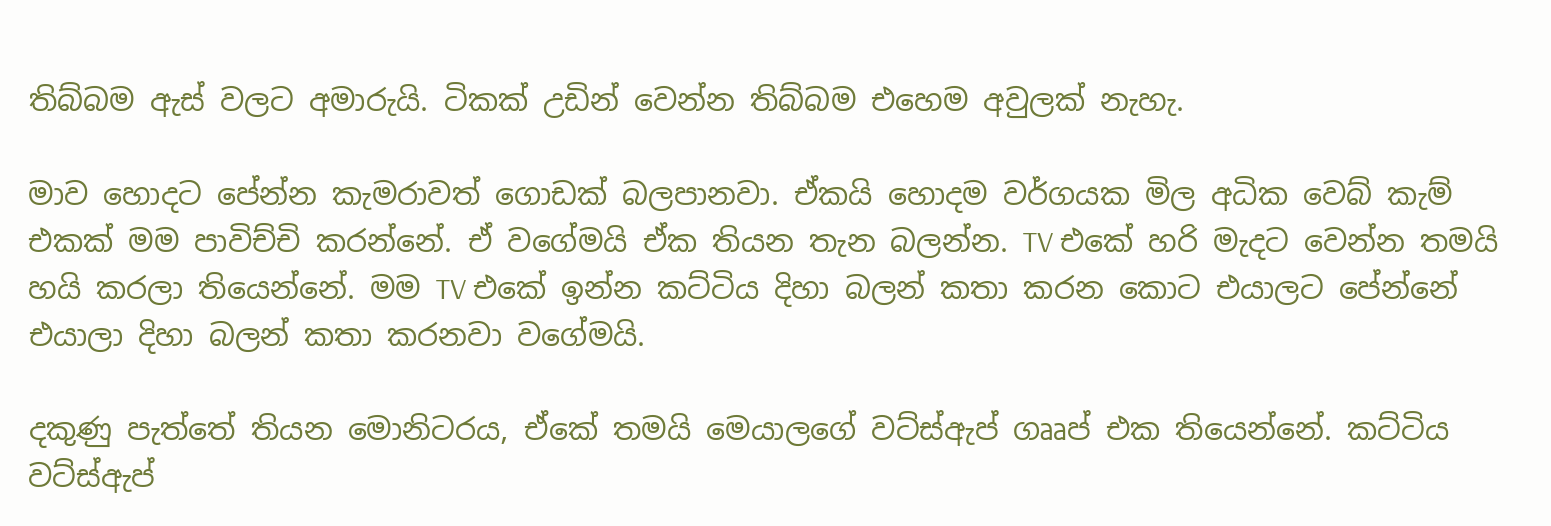තිබ්බම ඇස් වලට අමාරුයි. ටිකක් උඩින් වෙන්න තිබ්බම එහෙම අවුලක් නැහැ.

මාව හොදට පේන්න කැමරාවත් ගොඩක් බලපානවා. ඒකයි හොදම වර්ගයක මිල අධික වෙබ් කැම් එකක් මම පාවිච්චි කරන්නේ. ඒ වගේමයි ඒක තියන තැන බලන්න. TV එකේ හරි මැදට වෙන්න තමයි හයි කරලා තියෙන්නේ. මම TV එකේ ඉන්න කට්ටිය දිහා බලන් කතා කරන කොට එයාලට පේන්නේ එයාලා දිහා බලන් කතා කරනවා වගේමයි.

දකුණු පැත්තේ තියන මොනිටරය, ඒකේ තමයි මෙයාලගේ වට්ස්ඇප් ගෲප් එක තියෙන්නේ. කට්ටිය වට්ස්ඇප්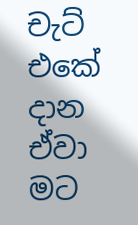චැට් එකේ දාන ඒවා මට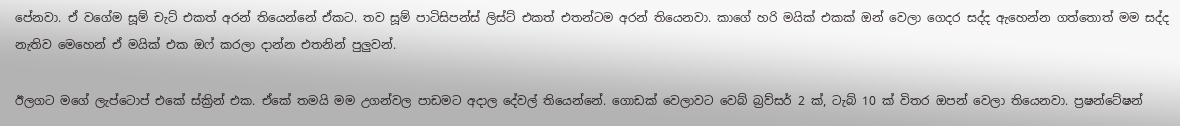පේනවා. ඒ වගේම සූම් චැට් එකත් අරන් තියෙන්නේ ඒකට. තව සූම් පාටිසිපන්ස් ලිස්ට් එකත් එතන්ටම අරන් තියෙනවා. කාගේ හරි මයික් එකක් ඔන් වෙලා ගෙදර සද්ද ඇහෙන්න ගත්තොත් මම සද්ද නැතිව මෙහෙන් ඒ මයික් එක ඔෆ් කරලා දාන්න එතනින් පුලුවන්.

ඊලගට මගේ ලැප්ටොප් එකේ ස්ක්‍රින් එක. ඒකේ තමයි මම උගන්වල පාඩමට අදාල දේවල් තියෙන්නේ. ගොඩක් වෙලාවට වෙබ් බ්‍රව්සර් 2 ක්, ටැබ් 10 ක් විතර ඔපන් වෙලා තියෙනවා. ප්‍රෂන්ටේෂන්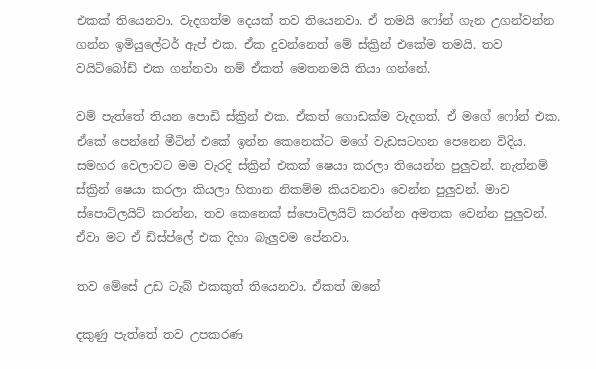එකක් තියෙනවා. වැදගත්ම දෙයක් තව තියෙනවා. ඒ තමයි ෆෝන් ගැන උගන්වන්න ගන්න ඉමියුලේටර් ඇප් එක. ඒක දුවන්නෙත් මේ ස්ක්‍රින් එකේම තමයි. තව වයිට්බෝඩ් එක ගන්නවා නම් ඒකත් මෙතනමයි තියා ගන්නේ.

වම් පැත්තේ තියන පොඩි ස්ක්‍රින් එක. ඒකත් ගොඩක්ම වැදගත්. ඒ මගේ ෆෝන් එක. ඒකේ පෙන්නේ මීටින් එකේ ඉන්න කෙනෙක්ට මගේ වැඩසටහන පෙනෙන විදිය. සමහර වෙලාවට මම වැරදි ස්ක්‍රින් එකක් ෂෙයා කරලා තියෙන්න පුලුවන්. නැත්නම් ස්ක්‍රින් ෂෙයා කරලා කියලා හිතාන නිකම්ම කියවනවා වෙන්න පුලුවන්. මාව ස්පොට්ලයිට් කරන්න, තව කෙනෙක් ස්පොට්ලයිට් කරන්න අමතක වෙන්න පුලුවන්. ඒවා මට ඒ ඩිස්ප්ලේ එක දිහා බැලුවම පේනවා.

තව මේසේ උඩ ටැබ් එකකුත් තියෙනවා. ඒකත් ඔනේ

දකුණු පැත්තේ තව උපකරණ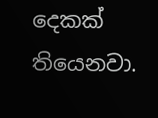දෙකක් තියෙනවා.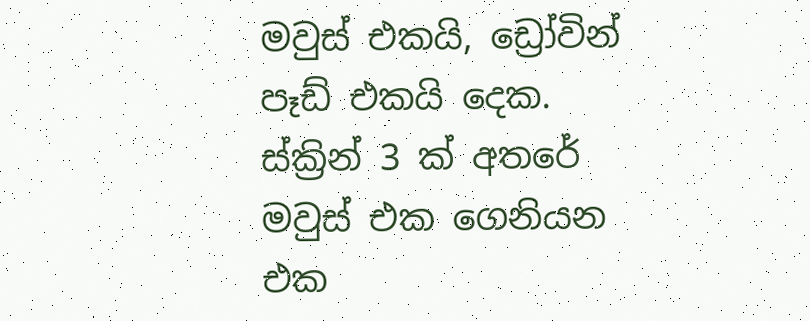මවුස් එකයි, ඩ්‍රෝවින් පෑඩ් එකයි දෙක. ස්ක්‍රින් 3 ක් අතරේ මවුස් එක ගෙනියන එක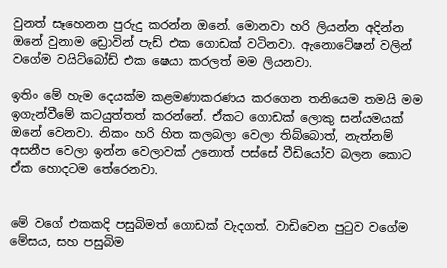වුනත් සෑහෙනන පුරුදු කරන්න ඔනේ. මොනවා හරි ලියන්න අදින්න ඔනේ වුනාම ඩ්‍රොවින් පැඩ් එක ගොඩක් වටිනවා. ඇනොටේෂන් වලින් වගේම වයිට්බෝඩ් එක ෂෙයා කරලත් මම ලියනවා.

ඉතිං මේ හැම දෙයක්ම කළමණාකරණය කරගෙන තනියෙම තමයි මම ඉගැන්වීමේ කටයුත්තත් කරන්නේ. ඒකට ගොඩක් ලොකු සන්යමයක් ඔනේ වෙනවා. නිකං හරි හිත කලබලා වෙලා තිබ්බොත්, නැත්නම් අසනීප වෙලා ඉන්න වෙලාවක් උනොත් පස්සේ වීඩියෝව බලන කොට ඒක හොදටම තේරෙනවා.


මේ වගේ එකකදි පසුබිමත් ගොඩක් වැදගත්. වාඩිවෙන පුටුව වගේම මේසය, සහ පසුබිම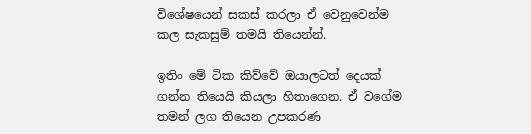විශේෂයෙන් සකස් කරලා ඒ වෙනුවෙන්ම කල සැකසුම් තමයි තියෙන්න්.

ඉතිං මේ ටික කිව්වේ ඔයාලටත් දෙයක් ගන්න තියෙයි කියලා හිතාගෙන. ඒ වගේම තමන් ලග තියෙන උපකරණ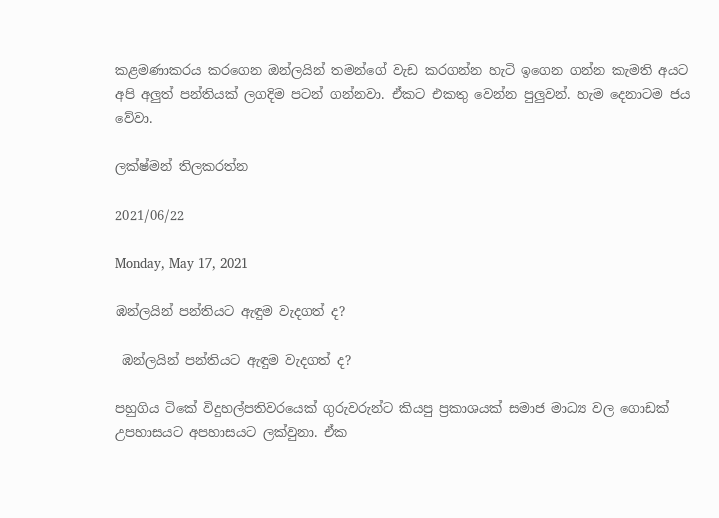කළමණාකරය කරගෙන ඔන්ලයින් තමන්ගේ වැඩ කරගන්න හැටි ඉගෙන ගන්න කැමති අයට අපි අලුත් පන්තියක් ලගදිම පටන් ගන්නවා. ඒකට එකතු වෙන්න පුලුවන්. හැම දෙනාටම ජය වේවා.

ලක්ෂ්මන් තිලකරත්න

2021/06/22

Monday, May 17, 2021

ඹන්ලයින් පන්තියට ඇඳුම වැදගත් ද?

 ඹන්ලයින් පන්තියට ඇඳුම වැදගත් ද?

පහුගිය ටිකේ විදුහල්පතිවරයෙක් ගුරුවරුන්ට කියපු ප්‍රකාශයක් සමාජ මාධ්‍ය වල ගොඩක් උපහාසයට අපහාසයට ලක්වුනා. ඒක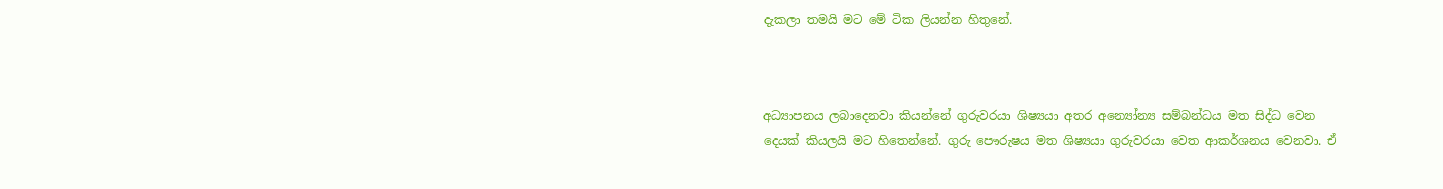දැකලා තමයි මට මේ ටික ලියන්න හිතුනේ.



අධ්‍යාපනය ලබාදෙනවා කියන්නේ ගුරුවරයා ශිෂ්‍යයා අතර අන්‍යෝන්‍ය සම්බන්ධය මත සිද්ධ වෙන දෙයක් කියලයි මට හිතෙන්නේ. ගුරු පෞරුෂය මත ශිෂ්‍යයා ගුරුවරයා වෙත ආකර්ශනය වෙනවා. ඒ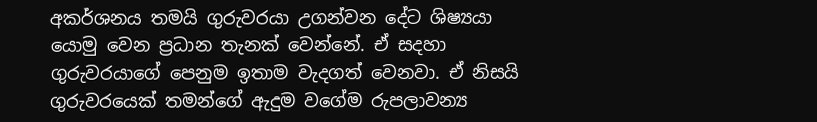අකර්ශනය තමයි ගුරුවරයා උගන්වන දේට ශිෂ්‍යයා යොමු වෙන ප්‍රධාන තැනක් වෙන්නේ. ඒ සදහා ගුරුවරයාගේ පෙනුම ඉතාම වැදගත් වෙනවා. ඒ නිසයි ගුරුවරයෙක් තමන්ගේ ඇදුම වගේම රුපලාවන්‍ය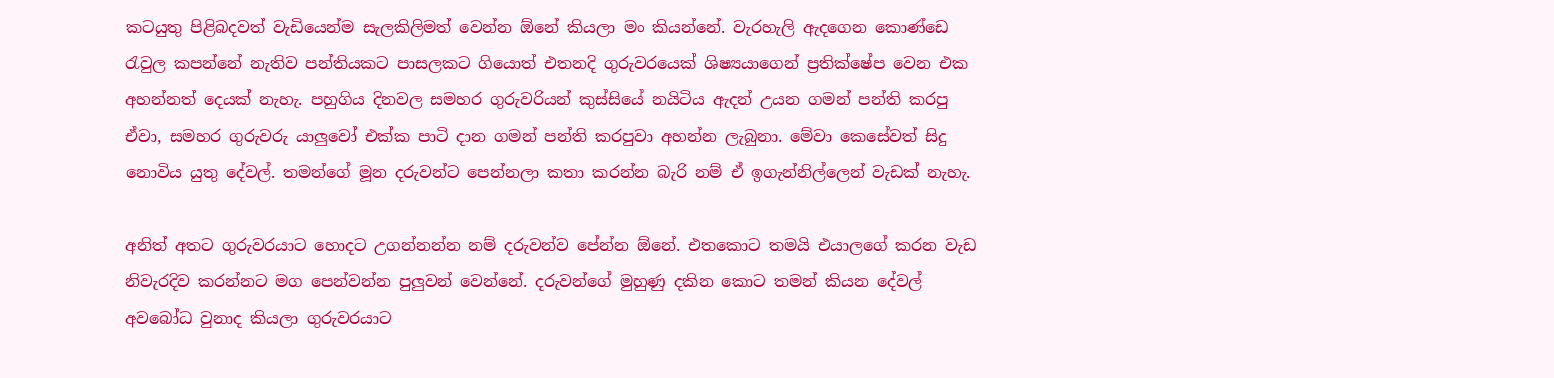කටයුතු පිළිබදවත් වැඩියෙන්ම සැලකිලිමත් වෙන්න ඕනේ කියලා මං කියන්නේ. වැරහැලි ඇදගෙන කොණ්ඩෙ රැවුල කපන්නේ නැතිව පන්තියකට පාසලකට ගියොත් එතනදි ගුරුවරයෙක් ශිෂ්‍යයාගෙන් ප්‍රතික්ෂේප වෙන එක අහන්නත් දෙයක් නැහැ. පහුගිය දිනවල සමහර ගුරුවරියන් කුස්සියේ නයිටිය ඇදන් උයන ගමන් පන්ති කරපු ඒවා, සමහර ගුරුවරු යාලුවෝ එක්ක පාටි දාන ගමන් පන්ති කරපුවා අහන්න ලැබුනා. මේවා කෙසේවත් සිදු නොවිය යුතු දේවල්. තමන්ගේ මූන දරුවන්ට පෙන්නලා කතා කරන්න බැරි නම් ඒ ඉගැන්නිල්ලෙන් වැඩක් නැහැ.

අනිත් අතට ගුරුවරයාට හොදට උගන්නන්න නම් දරුවන්ව පේන්න ඕනේ. එතකොට තමයි එයාලගේ කරන වැඩ නිවැරදිව කරන්නට මග පෙන්වන්න පුලුවන් වෙන්නේ. දරුවන්ගේ මුහුණු දකින කොට තමන් කියන දේවල් අවබෝධ වුනාද කියලා ගුරුවරයාට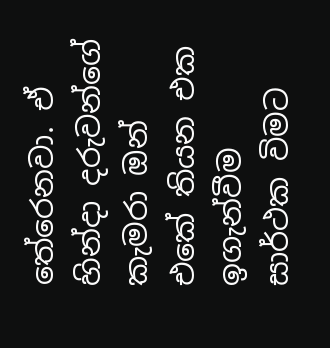තේරෙනවා. ඒ හින්දා දරුවන්ගේ කැමරා ඔන් එකේ තියන එක ඉගැන්වීම සාර්ථක විමට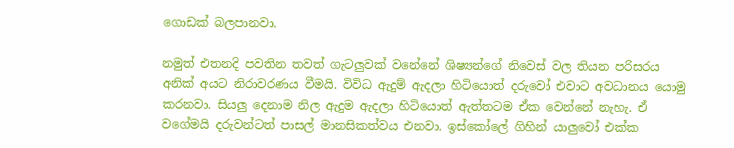ගොඩක් බලපානවා.

නමුත් එතනදි පවතින තවත් ගැටලුවක් වනේනේ ශිෂ්‍යන්ගේ නිවෙස් වල තියන පරිසරය අනික් අයට නිරාවරණය වීමයි. විවිධ ඇදුම් ඇදලා හිටියොත් දරුවෝ එවාට අවධානය යොමු කරනවා. සියලු දෙනාම නිල ඇදුම ඇදලා හිටියොත් ඇත්තටම ඒක වෙන්නේ නැහැ. ඒ වගේමයි දරුවන්ටත් පාසල් මානසිකත්වය එනවා. ඉස්කෝලේ ගිහින් යාලුවෝ එක්ක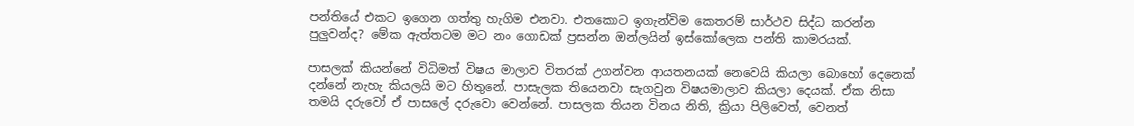පන්තියේ එකට ඉගෙන ගත්තු හැගිම එනවා. එතකොට ඉගැන්විම කෙතරම් සාර්ථව සිද්ධ කරන්න පුලුවන්ද? මේක ඇත්තටම මට නං ගොඩක් ප්‍රසන්න ඔන්ලයින් ඉස්කෝලෙක පන්ති කාමරයක්.

පාසලක් කියන්නේ විධිමත් විෂය මාලාව විතරක් උගන්වන ආයතනයක් නෙවෙයි කියලා බොහෝ දෙනෙක් දන්නේ නැහැ කියලයි මට හිතුනේ. පාසැලක තියෙනවා සැගවුන විෂයමාලාව කියලා දෙයක්. ඒක නිසා තමයි දරුවෝ ඒ පාසලේ දරුවො වෙන්නේ. පාසලක තියන විනය නිති, ක්‍රියා පිලිවෙත්, වෙනත්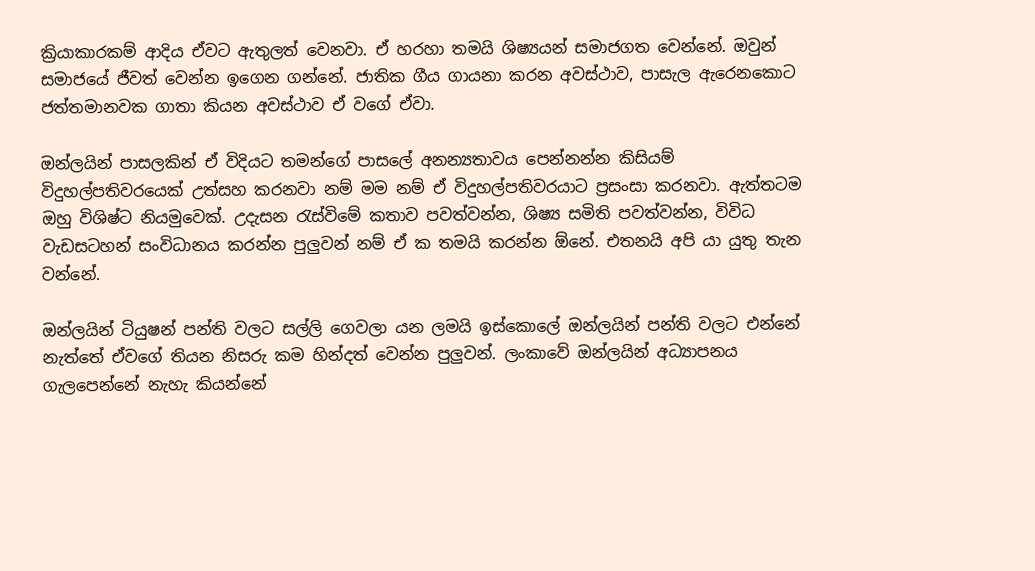ක්‍රියාකාරකම් ආදිය ඒවට ඇතුලත් වෙනවා. ඒ හරහා තමයි ශිෂ්‍යයන් සමාජගත වෙන්නේ. ඔවුන් සමාජයේ ජීවත් වෙන්න ඉගෙන ගන්නේ. ජාතික ගීය ගායනා කරන අවස්ථාව, පාසැල ඇරෙනකොට ජත්තමානවක ගාතා කියන අවස්ථාව ඒ වගේ ඒවා.

ඔන්ලයින් පාසලකින් ඒ විදියට තමන්ගේ පාසලේ අනන්‍යතාවය පෙන්නන්න කිසියම් විදුහල්පතිවරයෙක් උත්සහ කරනවා නම් මම නම් ඒ විදුහල්පතිවරයාට ප්‍රසංසා කරනවා. ඇත්තටම ඔහු විශිෂ්ට නියමුවෙක්. උදැසන රැස්විමේ කතාව පවත්වන්න, ශිෂ්‍ය සමිති පවත්වන්න, විවිධ වැඩසටහන් සංවිධානය කරන්න පුලුවන් නම් ඒ ක තමයි කරන්න ඕනේ. එතනයි අපි යා යුතු තැන වන්නේ.

ඔන්ලයින් ටියුෂන් පන්ති වලට සල්ලි ‍ගෙවලා යන ලමයි ඉස්කොලේ ඔන්ලයින් පන්ති වලට එන්නේ නැත්තේ ඒවගේ තියන නිසරු කම හින්දත් වෙන්න පුලුවන්. ලංකාවේ ඔන්ලයින් අධ්‍යාපනය ගැලපෙන්නේ නැහැ කියන්නේ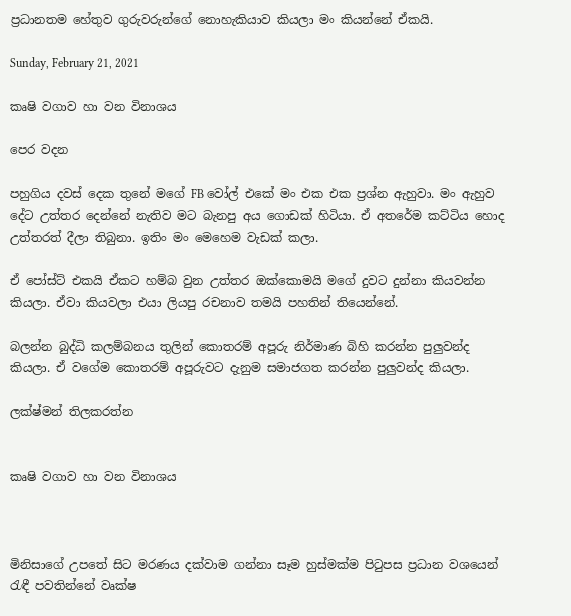ප්‍රධානතම හේතුව ගුරුවරුන්ගේ නොහැකියාව කියලා මං කියන්නේ ඒකයි.

Sunday, February 21, 2021

කෘෂි වගාව හා වන විනාශය

පෙර වදන

පහුගිය දවස් දෙක තුනේ මගේ FB වෝල් එකේ මං එක එක ප්‍රශ්න ඇහුවා. මං ඇහුව දේට උත්තර දෙන්නේ නැතිව මට බැනපු අය ගොඩක් හිටියා. ඒ අතරේම කට්ටිය හොද උත්තරත් දීලා තිබුනා. ඉතිං මං මෙහෙම වැඩක් කලා.

ඒ පෝස්ට් එකයි ඒකට හම්බ වුන උත්තර ඔක්කොමයි මගේ දුවට දුන්නා කියවන්න කියලා. ඒවා කියවලා එයා ලියපු රචනාව තමයි පහතින් තියෙන්නේ.

බලන්න බුද්ධි කලම්බනය තුලින් කොතරම් අපූරු නිර්මාණ බිහි කරන්න පුලුවන්ද කියලා. ඒ වගේම කොතරම් අපූරුවට දැනුම සමාජගත කරන්න පුලුවන්ද කියලා.

ලක්ෂ්මන් තිලකරත්න


කෘෂි වගාව හා වන විනාශය



මිනිසාගේ උපතේ සිට මරණය දක්වාම ගන්නා සෑම හුස්මක්ම පිටුපස ප්‍රධාන වශයෙන් රැඳී පවතින්නේ වෘක්ෂ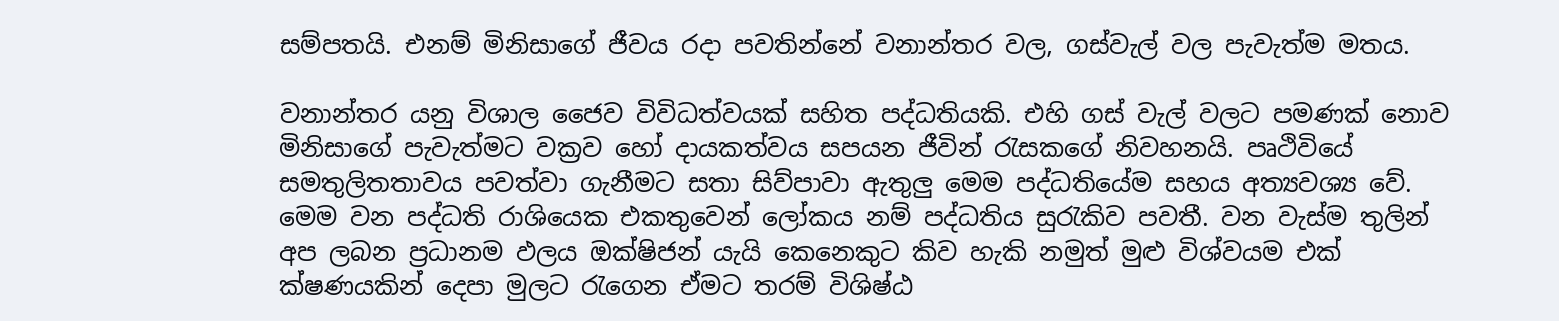සම්පතයි. එනම් මිනිසාගේ ජීවය රදා පවතින්නේ වනාන්තර වල, ගස්වැල් වල පැවැත්ම මතය.

වනාන්තර යනු විශාල ජෛව විවිධත්වයක් සහිත පද්ධතියකි. එහි ගස් වැල් වලට පමණක් නොව මිනිසාගේ පැවැත්මට වක්‍රව හෝ දායකත්වය සපයන ජීවින් රැසකගේ නිවහනයි. පෘථිවියේ සමතුලිතතාවය පවත්වා ගැනීමට සතා සිව්පාවා ඇතුලු මෙම පද්ධතියේම සහය අත්‍යවශ්‍ය වේ. මෙම වන පද්ධති රාශියෙක එකතුවෙන් ලෝකය නම් පද්ධතිය සුරැකිව පවතී. වන වැස්ම තුලින් අප ලබන ප්‍රධානම ඵලය ඔක්ෂිජන් යැයි කෙනෙකුට කිව හැකි නමුත් මුළු විශ්වයම එක් ක්ෂණයකින් දෙපා මුලට රැගෙන ඒමට තරම් විශිෂ්ඨ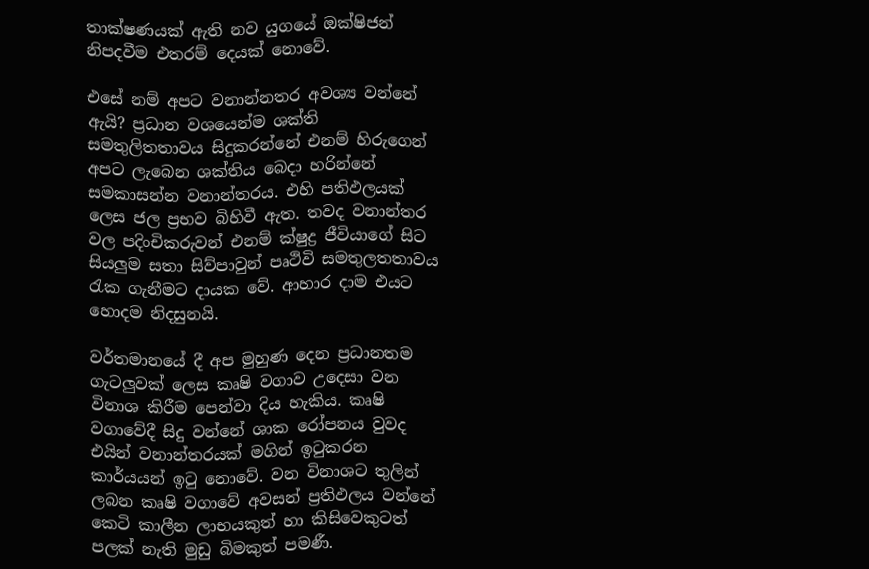තාක්ෂණයක් ඇති නව යුගයේ ඔක්ෂිජන් නිපදවීම එතරම් දෙයක් නොවේ.

එසේ නම් අපට වනාන්නතර අවශ්‍ය වන්නේ ඇයි? ප්‍රධාන වශයෙන්ම ශක්ති සමතුලිතතාවය සිදුකරන්නේ එනම් හිරුගෙන් අපට ලැබෙන ශක්තිය බෙදා හරින්නේ සමකාසන්න වනාන්තරය. එහි පතිඵලයක් ලෙස ජල ප්‍රභව බිහිවී ඇත. තවද වනාන්තර වල පදිංචිකරුවන් එනම් ක්ෂුද්‍ර ජීවියාගේ සිට සියලුම සතා සිව්පාවුන් පෘථිවි සමතුලතතාවය රැක ගැනීමට දායක වේ. ආහාර දාම එයට හොදම නිදසුනයි.

වර්තමානයේ දී අප මුහුණ දෙන ප්‍රධානතම ගැටලුවක් ලෙස කෘෂි වගාව උදෙසා වන විනාශ කිරීම පෙන්වා දිය හැකිය. කෘෂි වගාවේදී සිදු වන්නේ ශාක රෝපනය වුවද එයින් වනාන්තරයක් මගින් ඉටුකරන කාර්යයන් ඉටු නොවේ. වන විනාශට තුලින් ලබන කෘෂි වගාවේ අවසන් ප්‍රතිඵලය වන්නේ කෙටි කාලීන ලාභයකුත් හා කිසිවෙකුටත් පලක් නැති මුඩු බිමකුත් පමණී.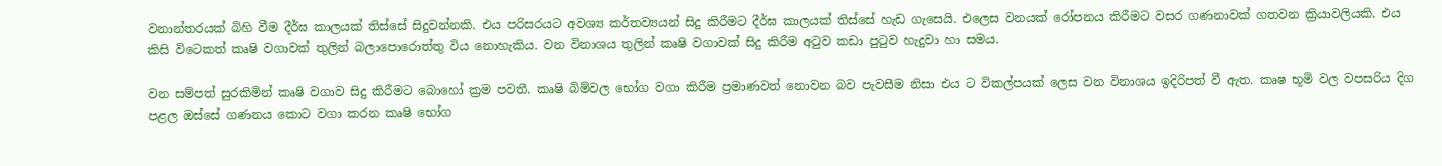වනාන්තරයක් බිහි වීම දීර්ඝ කාලයක් තිස්සේ සිදුවන්නකි. එය පරිසරයට අවශ්‍ය කර්තව්‍යයන් සිදු කිරීමට දීර්ඝ කාලයක් තිස්සේ හැඩ ගැසෙයි. එලෙස වනයක් රෝපනය කිරීමට වසර ගණනාවක් ගතවන ක්‍රියාවලියකි. එය කිසි විටෙකත් කෘෂි වගාවක් තුලින් බලාපොරොත්තු විය නොහැකිය. වන විනාශය තුලින් කෘෂි වගාවක් සිදු කිරීම අටුව කඩා පුටුව හැදුවා හා සමය.

වන සම්පත් සුරකිමින් කෘෂි වගාව සිදු කිරීමට බොහෝ ක්‍රම පවතී. කෘෂි බිම්වල භෝග වගා කිරීම ප්‍රමාණවත් නොවන බව පැවසීම නිසා එය ට විකල්පයක් ලෙස වන විනාශය ඉදිරිපත් වී ඇත. කෘෂ භූමි වල වපසරිය දිග පළල ඔස්සේ ගණනය කොට වගා කරන කෘෂි භෝග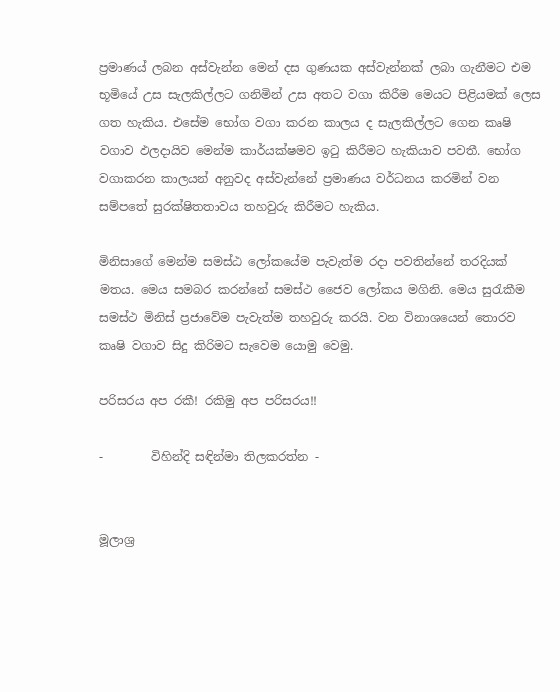ප්‍රමාණය් ලබන අස්වැන්න මෙන් දස ගුණයක අස්වැන්නක් ලබා ගැනීමට එම භූමියේ උස සැලකිල්ලට ගනිමින් උස අතට වගා කිරීම මෙයට පිළියමක් ලෙස ගත හැකිය. එසේම භෝග වගා කරන කාලය ද සැලකිල්ලට ගෙන කෘෂි වගාව ඵලදායිව මෙන්ම කාර්යක්ෂමව ඉටු කිරීමට හැකියාව පවතී. භෝග වගාකරන කාලයන් අනුවද අස්වැන්නේ ප්‍රමාණය වර්ධනය කරමින් වන සම්පතේ සුරක්ෂිතතාවය තහවුරු කිරීමට හැකිය.

මිනිසාගේ මෙන්ම සමස්ඨ ලෝකයේම පැවැත්ම රදා පවතින්නේ තරදියක් මතය. මෙය සමබර කරන්නේ සමස්ථ ජෛව ලෝකය මගිනි. මෙය සුරැකීම සමස්ථ මිනිස් ප්‍රජාවේම පැවැත්ම තහවුරු කරයි. වන විනාශයෙන් තොරව කෘෂි වගාව සිදු කිරිමට සැවෙම යොමු වෙමු.

පරිසරය අප රකී! රකිමු අප පරිසරය!!

-        විහින්දි සඳින්මා තිලකරත්න -


මූලාශ්‍ර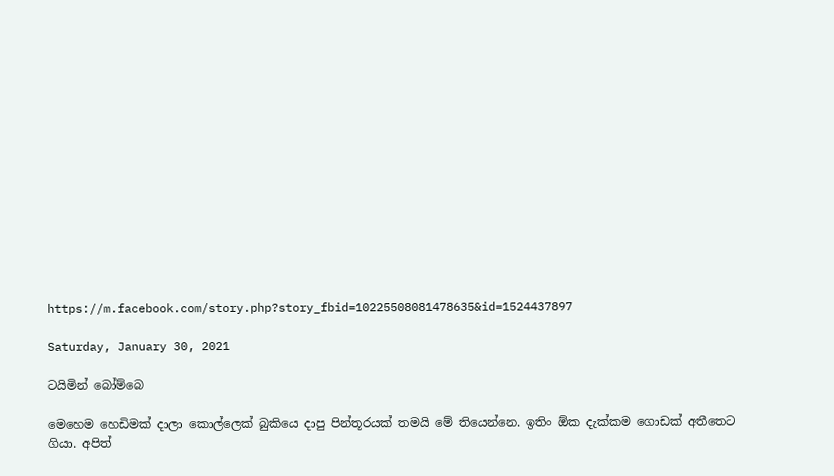https://m.facebook.com/story.php?story_fbid=10225508081478635&id=1524437897

Saturday, January 30, 2021

ටයිමින් බෝම්බෙ

මෙහෙම හෙඩිමක් දාලා කොල්ලෙක් බුකියෙ දාපු පින්තූරයක් තමයි මේ තියෙන්නෙ. ඉතිං ඕක දැක්කම ගොඩක් අතීතෙට ගියා. අපිත්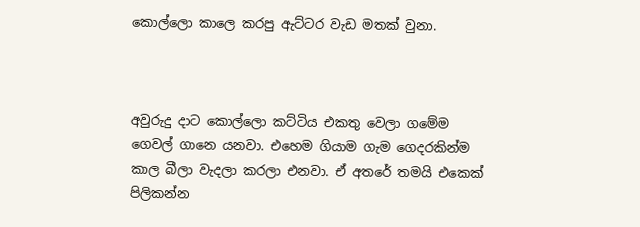කොල්ලො කාලෙ කරපු ඇට්ටර වැඩ මතක් වුනා.



අවුරුදු දාට කොල්ලො කට්ටිය එකතු වෙලා ගමේම ගෙවල් ගානෙ යනවා. එහෙම ගියාම ගැම ගෙදරකින්ම කාල බීලා වැදලා කරලා එනවා. ඒ අතරේ තමයි එකෙක් පිලිකන්න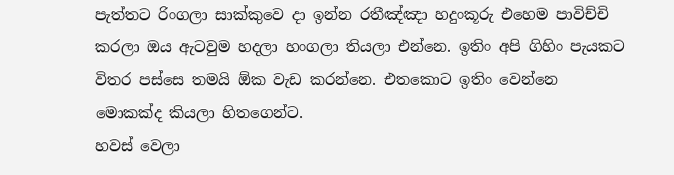පැත්තට රිංගලා සාක්කුවෙ දා ඉන්න රතීඤ්ඤා හදුංකූරු එහෙම පාවිච්චි කරලා ඔය ඇටවුම හදලා හංගලා තියලා එන්නෙ. ඉතිං අපි ගිහිං පැයකට විතර පස්සෙ තමයි ඕක වැඩ කරන්නෙ. එතකොට ඉතිං වෙන්නෙ මොකක්ද කියලා හිතගෙන්ට.
හවස් වෙලා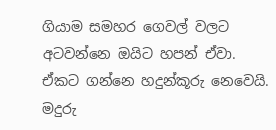ගියාම සමහර ගෙවල් වලට අටවන්නෙ ඔයිට හපන් ඒවා. ඒකට ගන්නෙ හදුන්කූරු නෙවෙයි. මදුරු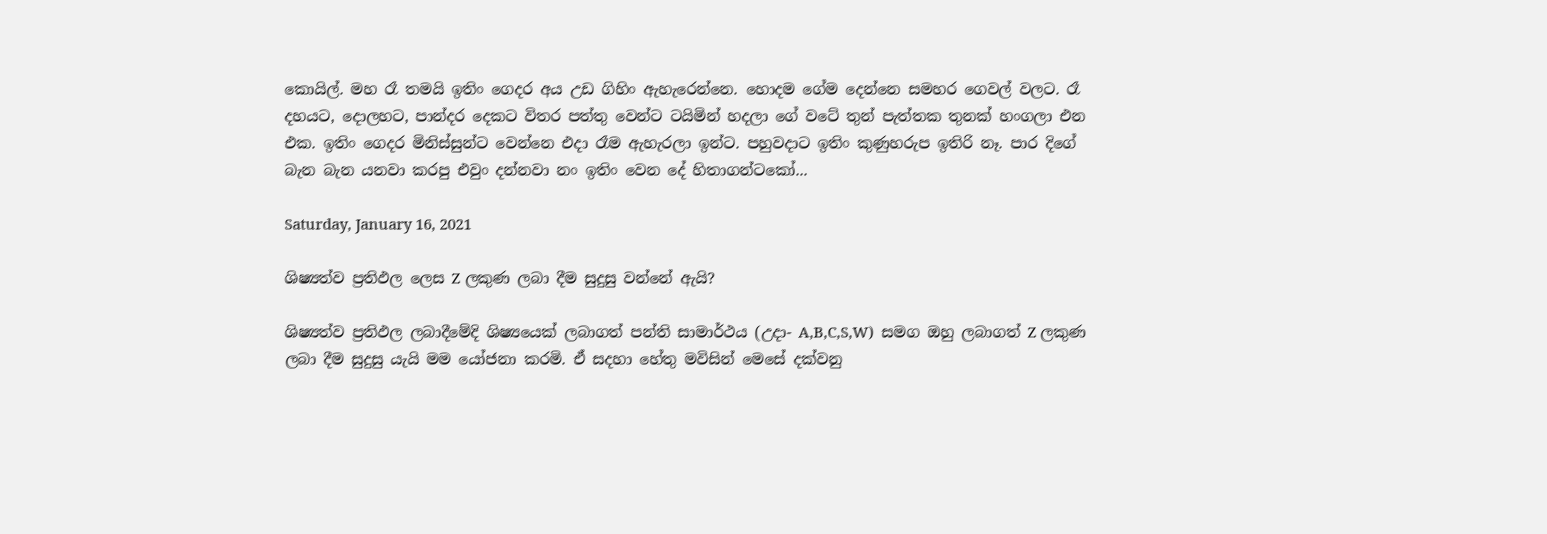කොයිල්. මහ රෑ තමයි ඉතිං ගෙදර අය උඩ ගිහිං ඇහැරෙන්නෙ. හොදම ගේම දෙන්නෙ සමහර ගෙවල් වලට. රෑ දහයට, දොලහට, පාන්දර දෙකට විතර පත්තු වෙන්ට ටයිමින් හදලා ගේ වටේ තුන් පැත්තක තුනක් හංගලා එන එක. ඉතිං ගෙදර මිනිස්සුන්ට වෙන්නෙ එදා රෑම ඇහැරලා ඉන්ට. පහුවදාට ඉතිං කුණුහරුප ඉතිරි නෑ. පාර දිගේ බැන බැන යනවා කරපු එවුං දන්නවා නං ඉතිං වෙන දේ හිතාගන්ටකෝ...

Saturday, January 16, 2021

ශිෂ්‍යත්ව ප්‍රතිඵල ලෙස Z ලකුණ ලබා දීම සුදුසු වන්නේ ඇයි?

ශිෂ්‍යත්ව ප්‍රතිඵල ලබාදීමේදි ශිෂ්‍යයෙක් ලබාගත් පන්ති සාමාර්ථය (උදා- A,B,C,S,W)  සමග ඔහු ලබාගත් Z ලකුණ ලබා දීම සුදුසු යැයි මම යෝජනා කරමි. ඒ සදහා හේතු මවිසින් මෙසේ දක්වනු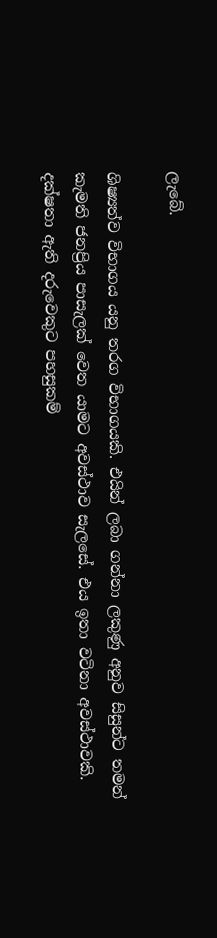ලැබේ.

ශිෂ්‍යත්ව විභාගය යනු තරග විභාගයකි. එයින් ලබා ගන්නා ලකුණු අනුව සිසුන්ට තමන් කැමති ජනප්‍රිය පාසැලක් වෙත යාමට අවස්ථාව සැලසේ. එය ඉතා වටිනා අවස්ථාවකි. දක්ෂතා ඇති දරුවෙකුට පහසුකම්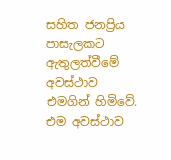සහිත ජනප්‍රිය පාසැලකට ඇතුලත්වීමේ අවස්ථාව එමගින් හිමිවේ. එම අවස්ථාව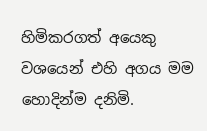හිමිකරගත් අයෙකු වශයෙන් එහි අගය මම හොදින්ම දනිමි.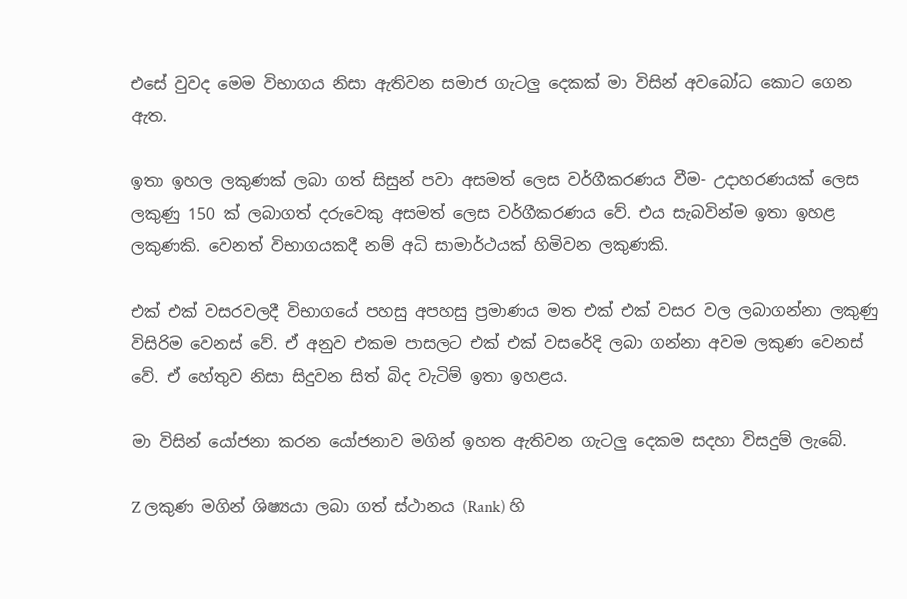එසේ වුවද මෙම විභාගය නිසා ඇතිවන සමාජ ගැටලු දෙකක් මා විසින් අවබෝධ කොට ගෙන ඇත.

ඉතා ඉහල ලකුණක් ලබා ගත් සිසුන් පවා අසමත් ලෙස වර්ගීකරණය වීම- උදාහරණයක් ලෙස ලකුණු 150 ක් ලබාගත් දරුවෙකු අසමත් ලෙස වර්ගීකරණය වේ. එය සැබවින්ම ඉතා ඉහළ ලකුණකි. වෙනත් විභාගයකදී නම් අධි සාමාර්ථයක් හිමිවන ලකුණකි.

එක් එක් වසරවලදී විභාගයේ පහසු අපහසු ප්‍රමාණය මත එක් එක් වසර වල ලබාගන්නා ලකුණු විසිරිම වෙනස් වේ. ඒ අනුව එකම පාසලට එක් එක් වසරේදි ලබා ගන්නා අවම ලකුණ වෙනස් වේ. ඒ හේතුව නිසා සිදුවන සිත් බිද වැටිම් ඉතා ඉහළය.

මා විසින් යෝජනා කරන යෝජනාව මගින් ඉහත ඇතිවන ගැටලු දෙකම සදහා විසදුම් ලැබේ.

Z ලකුණ මගින් ශිෂ්‍යයා ලබා ගත් ස්ථානය (Rank) හි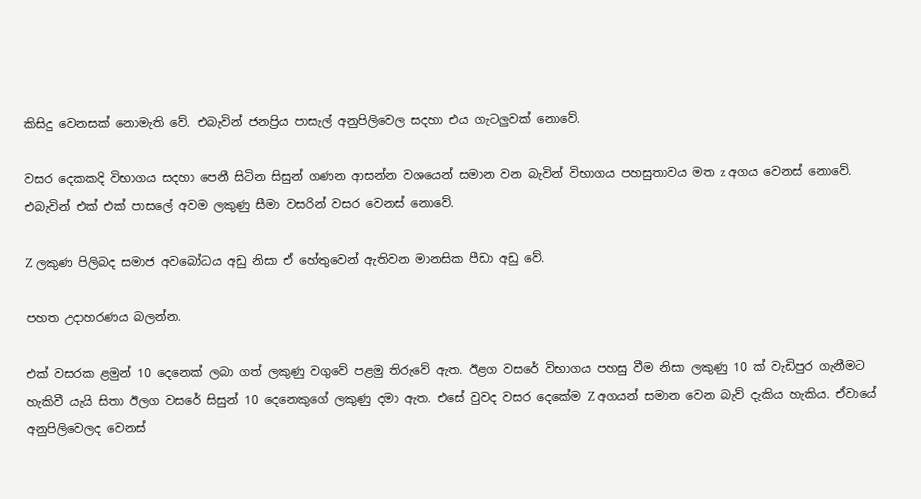කිසිදු වෙනසක් නොමැති වේ. එබැවින් ජනප්‍රිය පාසැල් අනුපිලිවෙල සදහා එය ගැටලුවක් නොවේ.

වසර දෙකකදි විභාගය සදහා පෙනී සිටින සිසුන් ගණන ආසන්න වශයෙන් සමාන වන බැවින් විභාගය පහසුතාවය මත z අගය වෙනස් නොවේ. එබැවින් එක් එක් පාසලේ අවම ලකුණු සීමා වසරින් වසර වෙනස් නොවේ.

Z ලකුණ පිලිබද සමාජ අවබෝධය අඩු නිසා ඒ හේතුවෙන් ඇතිවන මානසික පීඩා අඩු වේ.

පහත උදාහරණය බලන්න.

එක් වසරක ළමුන් 10 දෙනෙක් ලබා ගත් ලකුණු වගුවේ පළමු තිරුවේ ඇත. ඊළග වසරේ විභාගය පහසු වීම නිසා ලකුණු 10 ක් වැඩිපුර ගැනීමට හැකිවී යැයි සිතා ඊලග වසරේ සිසුන් 10 දෙනෙකුගේ ලකුණු දමා ඇත. එසේ වුවද වසර දෙකේම Z අගයන් සමාන වෙන බැව් දැකිය හැකිය. ඒවායේ අනුපිලිවෙලද වෙනස්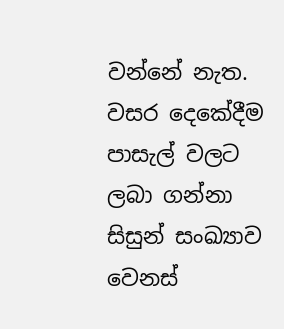වන්නේ නැත. වසර දෙකේදීම පාසැල් වලට ලබා ගන්නා සිසුන් සංඛ්‍යාව වෙනස්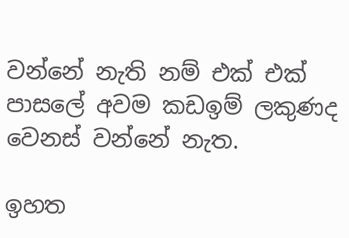වන්නේ නැති නම් එක් එක් පාසලේ අවම කඩඉම් ලකුණද වෙනස් වන්නේ නැත.

ඉහත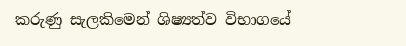කරුණු සැලකිමෙන් ශිෂ්‍යත්ව විභාගයේ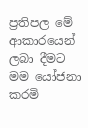ප්‍රතිපල මේ ආකාරයෙන් ලබා දීමට මම යෝජනා කරමි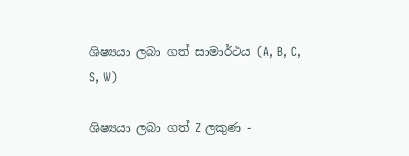ශිෂ්‍යයා ලබා ගත් සාමාර්ථය (A, B, C, S, W)

ශිෂ්‍යයා ලබා ගත් Z ලකුණ -